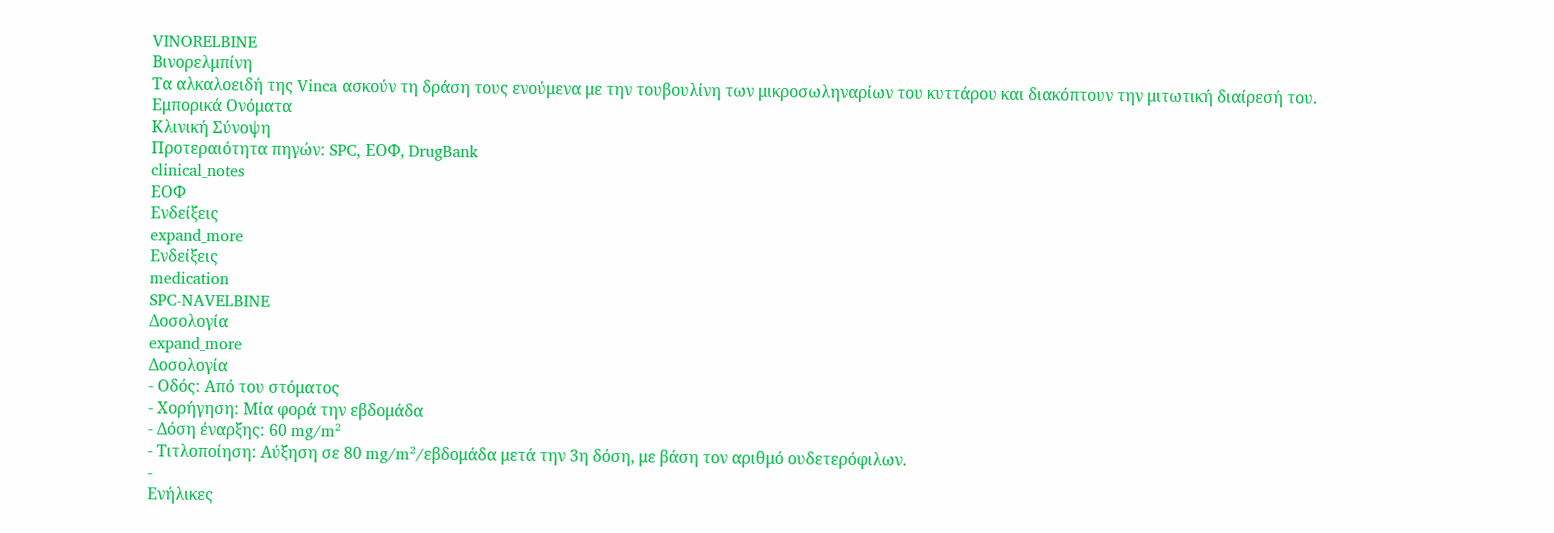VINORELBINE
Βινορελμπίνη
Τα αλκαλοειδή της Vinca ασκούν τη δράση τους ενούμενα με την τουβουλίνη των μικροσωληναρίων του κυττάρου και διακόπτουν την μιτωτική διαίρεσή του.
Εμπορικά Ονόματα
Κλινική Σύνοψη
Προτεραιότητα πηγών: SPC, ΕΟΦ, DrugBank
clinical_notes
ΕΟΦ
Ενδείξεις
expand_more
Ενδείξεις
medication
SPC-NAVELBINE
Δοσολογία
expand_more
Δοσολογία
- Οδός: Από του στόματος
- Χορήγηση: Μία φορά την εβδομάδα
- Δόση έναρξης: 60 mg/m²
- Τιτλοποίηση: Αύξηση σε 80 mg/m²/εβδομάδα μετά την 3η δόση, με βάση τον αριθμό ουδετερόφιλων.
-
Ενήλικες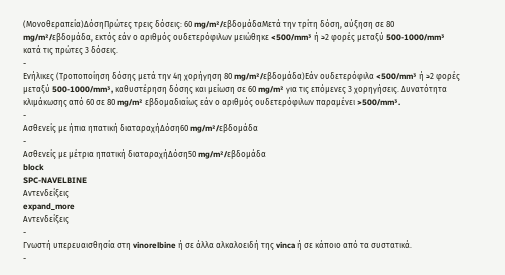(Μονοθεραπεία)ΔόσηΠρώτες τρεις δόσεις: 60 mg/m²/εβδομάδαΜετά την τρίτη δόση, αύξηση σε 80 mg/m²/εβδομάδα, εκτός εάν ο αριθμός ουδετερόφιλων μειώθηκε <500/mm³ ή ≥2 φορές μεταξύ 500-1000/mm³ κατά τις πρώτες 3 δόσεις.
-
Ενήλικες (Τροποποίηση δόσης μετά την 4η χορήγηση 80 mg/m²/εβδομάδα)Εάν ουδετερόφιλα <500/mm³ ή ≥2 φορές μεταξύ 500-1000/mm³, καθυστέρηση δόσης και μείωση σε 60 mg/m² για τις επόμενες 3 χορηγήσεις. Δυνατότητα κλιμάκωσης από 60 σε 80 mg/m² εβδομαδιαίως εάν ο αριθμός ουδετερόφιλων παραμένει >500/mm³.
-
Ασθενείς με ήπια ηπατική διαταραχήΔόση60 mg/m²/εβδομάδα
-
Ασθενείς με μέτρια ηπατική διαταραχήΔόση50 mg/m²/εβδομάδα
block
SPC-NAVELBINE
Αντενδείξεις
expand_more
Αντενδείξεις
-
Γνωστή υπερευαισθησία στη vinorelbine ή σε άλλα αλκαλοειδή της vinca ή σε κάποιο από τα συστατικά.
-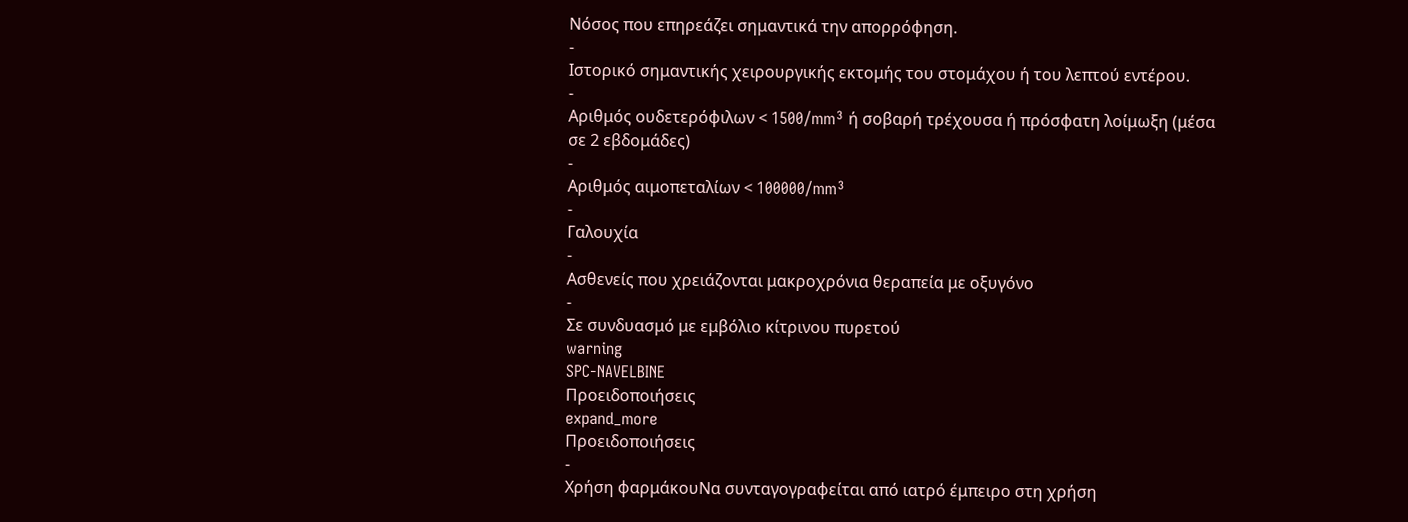Νόσος που επηρεάζει σημαντικά την απορρόφηση.
-
Ιστορικό σημαντικής χειρουργικής εκτομής του στομάχου ή του λεπτού εντέρου.
-
Αριθμός oυδετερόφιλων < 1500/mm³ ή σοβαρή τρέχουσα ή πρόσφατη λοίμωξη (μέσα σε 2 εβδομάδες)
-
Αριθμός αιμοπεταλίων < 100000/mm³
-
Γαλουχία
-
Ασθενείς που χρειάζονται μακροχρόνια θεραπεία με οξυγόνο
-
Σε συνδυασμό με εμβόλιο κίτρινου πυρετού
warning
SPC-NAVELBINE
Προειδοποιήσεις
expand_more
Προειδοποιήσεις
-
Χρήση φαρμάκουΝα συνταγογραφείται από ιατρό έμπειρο στη χρήση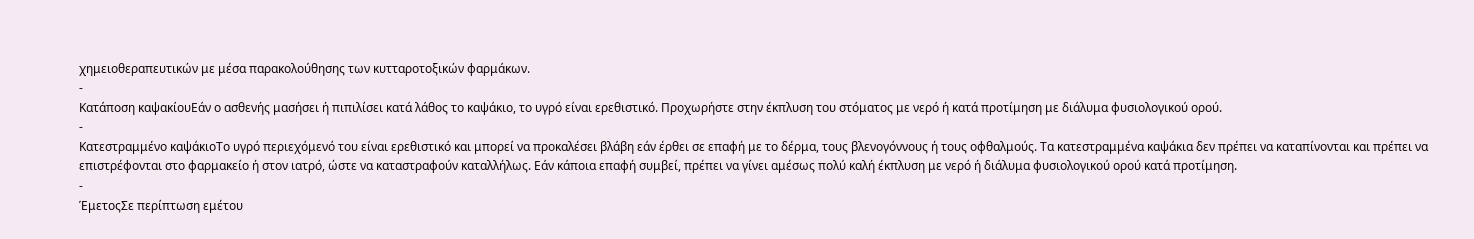χημειοθεραπευτικών με μέσα παρακολούθησης των κυτταροτοξικών φαρμάκων.
-
Κατάποση καψακίουΕάν ο ασθενής μασήσει ή πιπιλίσει κατά λάθος το καψάκιο, το υγρό είναι ερεθιστικό. Προχωρήστε στην έκπλυση του στόματος με νερό ή κατά προτίμηση με διάλυμα φυσιολογικού ορού.
-
Κατεστραμμένο καψάκιοΤο υγρό περιεχόμενό του είναι ερεθιστικό και μπορεί να προκαλέσει βλάβη εάν έρθει σε επαφή με το δέρμα, τους βλενογόννους ή τους οφθαλμούς. Τα κατεστραμμένα καψάκια δεν πρέπει να καταπίνονται και πρέπει να επιστρέφονται στο φαρμακείο ή στον ιατρό, ώστε να καταστραφούν καταλλήλως. Εάν κάποια επαφή συμβεί, πρέπει να γίνει αμέσως πολύ καλή έκπλυση με νερό ή διάλυμα φυσιολογικού ορού κατά προτίμηση.
-
ΈμετοςΣε περίπτωση εμέτου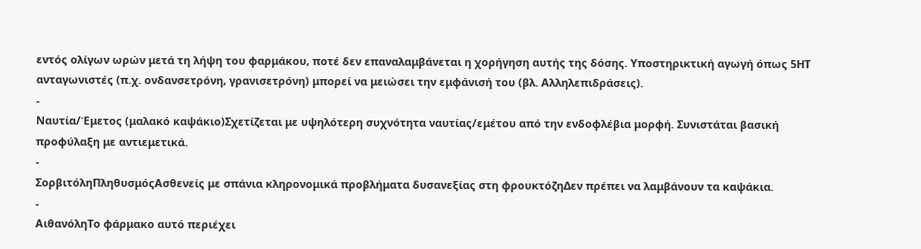εντός ολίγων ωρών μετά τη λήψη του φαρμάκου, ποτέ δεν επαναλαμβάνεται η χορήγηση αυτής της δόσης. Υποστηρικτική αγωγή όπως 5ΗΤ ανταγωνιστές (π.χ. ονδανσετρόνη, γρανισετρόνη) μπορεί να μειώσει την εμφάνισή του (βλ. Αλληλεπιδράσεις).
-
Ναυτία/Έμετος (μαλακό καψάκιο)Σχετίζεται με υψηλότερη συχνότητα ναυτίας/εμέτου από την ενδοφλέβια μορφή. Συνιστάται βασική προφύλαξη με αντιεμετικά.
-
ΣορβιτόληΠληθυσμόςΑσθενείς με σπάνια κληρονομικά προβλήματα δυσανεξίας στη φρουκτόζηΔεν πρέπει να λαμβάνουν τα καψάκια.
-
ΑιθανόληΤο φάρμακο αυτό περιέχει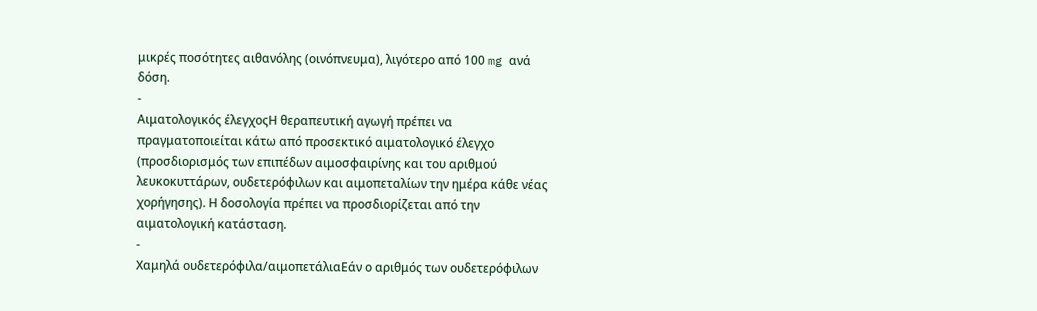μικρές ποσότητες αιθανόλης (οινόπνευμα), λιγότερο από 100 mg ανά δόση.
-
Αιματολογικός έλεγχοςΗ θεραπευτική αγωγή πρέπει να πραγματοποιείται κάτω από προσεκτικό αιματολογικό έλεγχο (προσδιορισμός των επιπέδων αιμοσφαιρίνης και του αριθμού λευκοκυττάρων, ουδετερόφιλων και αιμοπεταλίων την ημέρα κάθε νέας χορήγησης). Η δοσολογία πρέπει να προσδιορίζεται από την αιματολογική κατάσταση.
-
Χαμηλά ουδετερόφιλα/αιμοπετάλιαΕάν ο αριθμός των ουδετερόφιλων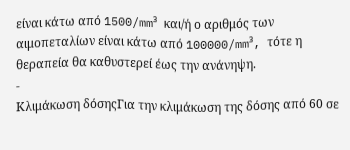είναι κάτω από 1500/mm³ και/ή ο αριθμός των αιμοπεταλίων είναι κάτω από 100000/mm³, τότε η θεραπεία θα καθυστερεί έως την ανάνηψη.
-
Κλιμάκωση δόσηςΓια την κλιμάκωση της δόσης από 60 σε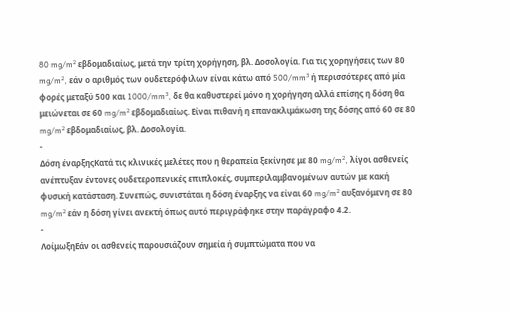80 mg/m² εβδομαδιαίως, μετά την τρίτη χορήγηση, βλ. Δοσολογία. Για τις χορηγήσεις των 80 mg/m², εάν ο αριθμός των ουδετερόφιλων είναι κάτω από 500/mm³ ή περισσότερες από μία φορές μεταξύ 500 και 1000/mm³, δε θα καθυστερεί μόνο η χορήγηση αλλά επίσης η δόση θα μειώνεται σε 60 mg/m² εβδομαδιαίως. Είναι πιθανή η επανακλιμάκωση της δόσης από 60 σε 80 mg/m² εβδομαδιαίως, βλ. Δοσολογία.
-
Δόση έναρξηςΚατά τις κλινικές μελέτες που η θεραπεία ξεκίνησε με 80 mg/m², λίγοι ασθενείς ανέπτυξαν έντονες ουδετεροπενικές επιπλοκές, συμπεριλαμβανομένων αυτών με κακή φυσική κατάσταση. Συνεπώς, συνιστάται η δόση έναρξης να είναι 60 mg/m² αυξανόμενη σε 80 mg/m² εάν η δόση γίνει ανεκτή όπως αυτό περιγράφηκε στην παράγραφο 4.2.
-
ΛοίμωξηΕάν οι ασθενείς παρουσιάζουν σημεία ή συμπτώματα που να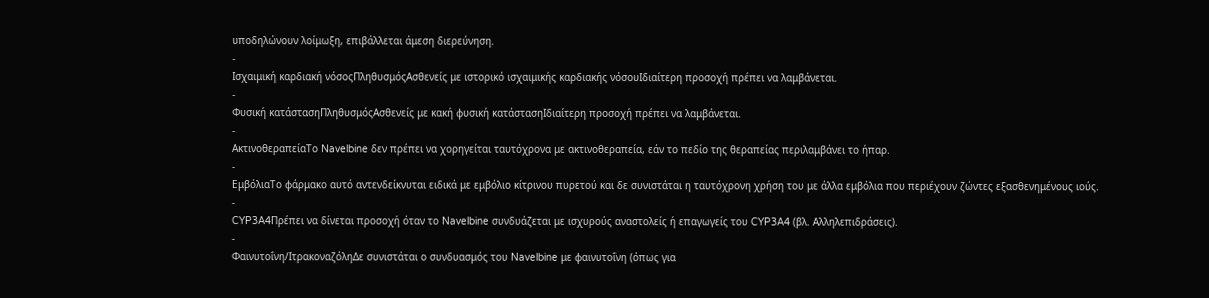υποδηλώνουν λοίμωξη, επιβάλλεται άμεση διερεύνηση.
-
Ισχαιμική καρδιακή νόσοςΠληθυσμόςΑσθενείς με ιστορικό ισχαιμικής καρδιακής νόσουΙδιαίτερη προσοχή πρέπει να λαμβάνεται.
-
Φυσική κατάστασηΠληθυσμόςΑσθενείς με κακή φυσική κατάστασηΙδιαίτερη προσοχή πρέπει να λαμβάνεται.
-
ΑκτινοθεραπείαΤο Navelbine δεν πρέπει να χορηγείται ταυτόχρονα με ακτινοθεραπεία, εάν το πεδίο της θεραπείας περιλαμβάνει το ήπαρ.
-
ΕμβόλιαΤο φάρμακο αυτό αντενδείκνυται ειδικά με εμβόλιο κίτρινου πυρετού και δε συνιστάται η ταυτόχρονη χρήση του με άλλα εμβόλια που περιέχουν ζώντες εξασθενημένους ιούς.
-
CYP3A4Πρέπει να δίνεται προσοχή όταν το Navelbine συνδυάζεται με ισχυρούς αναστολείς ή επαγωγείς του CYP3A4 (βλ. Αλληλεπιδράσεις).
-
Φαινυτοΐνη/ΙτρακοναζόληΔε συνιστάται ο συνδυασμός του Navelbine με φαινυτοΐνη (όπως για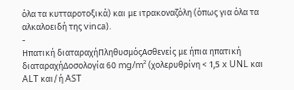όλα τα κυτταροτοξικά) και με ιτρακοναζόλη (όπως για όλα τα αλκαλοειδή της vinca).
-
Ηπατική διαταραχήΠληθυσμόςΑσθενείς με ήπια ηπατική διαταραχήΔοσολογία 60 mg/m² (χολερυθρίνη < 1,5 x UNL και ALT και/ή AST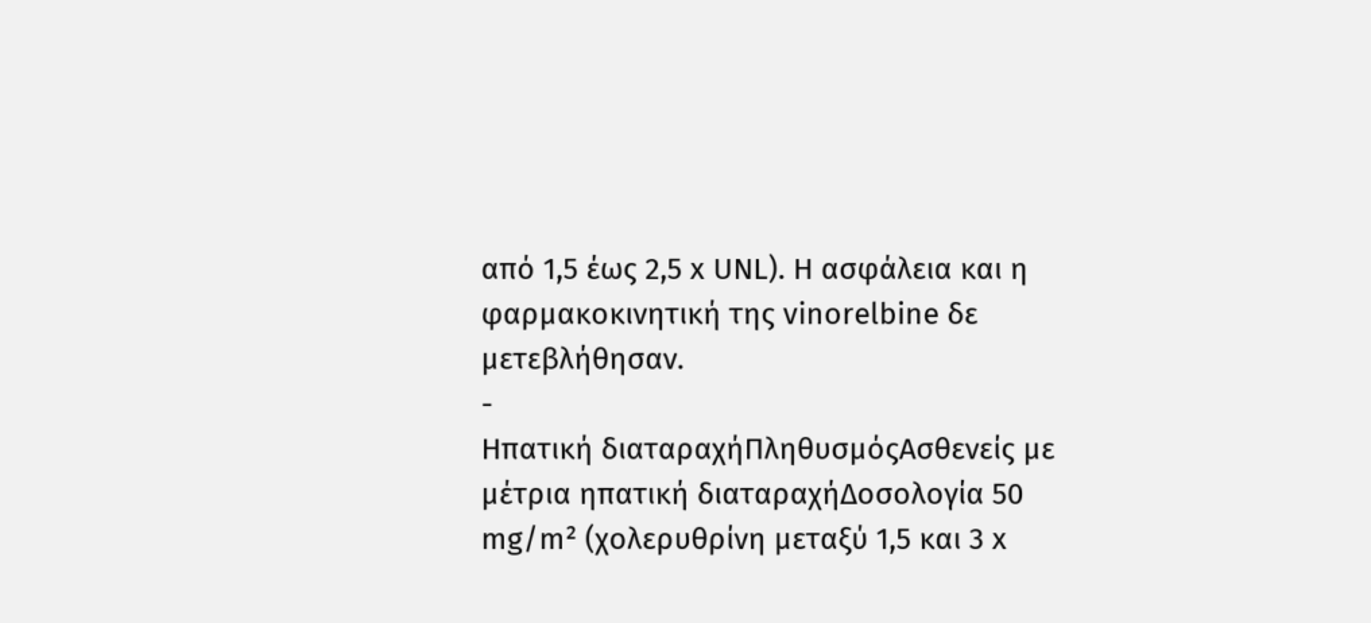από 1,5 έως 2,5 x UNL). Η ασφάλεια και η φαρμακοκινητική της vinorelbine δε μετεβλήθησαν.
-
Ηπατική διαταραχήΠληθυσμόςΑσθενείς με μέτρια ηπατική διαταραχήΔοσολογία 50 mg/m² (χολερυθρίνη μεταξύ 1,5 και 3 x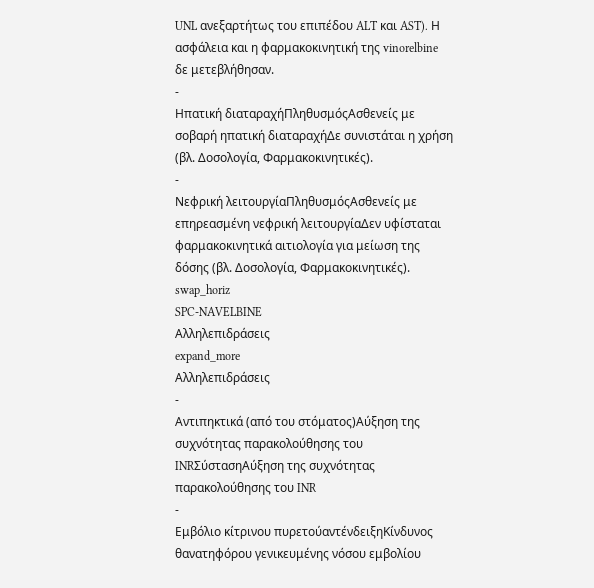UNL ανεξαρτήτως του επιπέδου ALT και AST). Η ασφάλεια και η φαρμακοκινητική της vinorelbine δε μετεβλήθησαν.
-
Ηπατική διαταραχήΠληθυσμόςΑσθενείς με σοβαρή ηπατική διαταραχήΔε συνιστάται η χρήση (βλ. Δοσολογία, Φαρμακοκινητικές).
-
Νεφρική λειτουργίαΠληθυσμόςΑσθενείς με επηρεασμένη νεφρική λειτουργίαΔεν υφίσταται φαρμακοκινητικά αιτιολογία για μείωση της δόσης (βλ. Δοσολογία, Φαρμακοκινητικές).
swap_horiz
SPC-NAVELBINE
Αλληλεπιδράσεις
expand_more
Αλληλεπιδράσεις
-
Αντιπηκτικά (από του στόματος)Αύξηση της συχνότητας παρακολούθησης του INRΣύστασηΑύξηση της συχνότητας παρακολούθησης του INR
-
Εμβόλιο κίτρινου πυρετούαντένδειξηΚίνδυνος θανατηφόρου γενικευμένης νόσου εμβολίου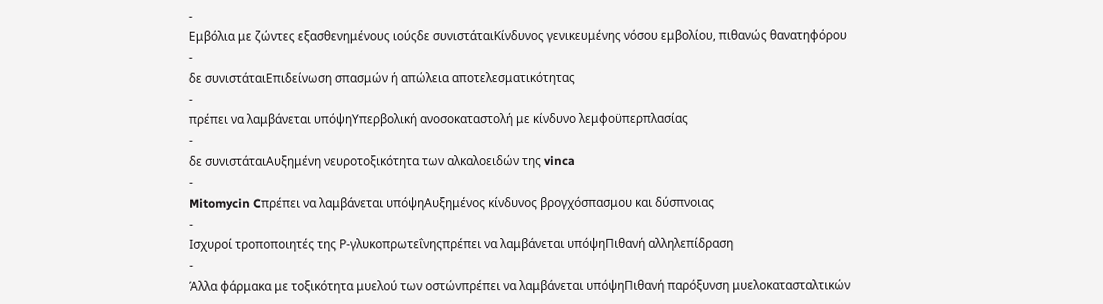-
Εμβόλια με ζώντες εξασθενημένους ιούςδε συνιστάταιΚίνδυνος γενικευμένης νόσου εμβολίου, πιθανώς θανατηφόρου
-
δε συνιστάταιΕπιδείνωση σπασμών ή απώλεια αποτελεσματικότητας
-
πρέπει να λαμβάνεται υπόψηΥπερβολική ανοσοκαταστολή με κίνδυνο λεμφοϋπερπλασίας
-
δε συνιστάταιΑυξημένη νευροτοξικότητα των αλκαλοειδών της vinca
-
Mitomycin Cπρέπει να λαμβάνεται υπόψηΑυξημένος κίνδυνος βρογχόσπασμου και δύσπνοιας
-
Ισχυροί τροποποιητές της Ρ-γλυκοπρωτεΐνηςπρέπει να λαμβάνεται υπόψηΠιθανή αλληλεπίδραση
-
Άλλα φάρμακα με τοξικότητα μυελού των οστώνπρέπει να λαμβάνεται υπόψηΠιθανή παρόξυνση μυελοκατασταλτικών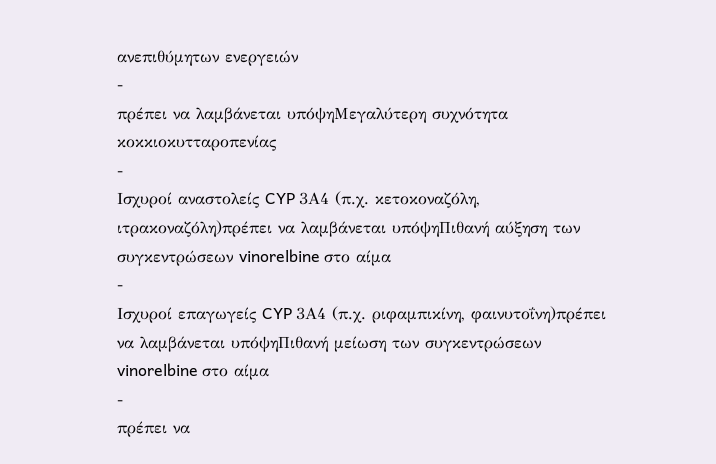ανεπιθύμητων ενεργειών
-
πρέπει να λαμβάνεται υπόψηΜεγαλύτερη συχνότητα κοκκιοκυτταροπενίας
-
Ισχυροί αναστολείς CYP 3Α4 (π.χ. κετοκοναζόλη, ιτρακοναζόλη)πρέπει να λαμβάνεται υπόψηΠιθανή αύξηση των συγκεντρώσεων vinorelbine στο αίμα
-
Ισχυροί επαγωγείς CYP 3Α4 (π.χ. ριφαμπικίνη, φαινυτοΐνη)πρέπει να λαμβάνεται υπόψηΠιθανή μείωση των συγκεντρώσεων vinorelbine στο αίμα
-
πρέπει να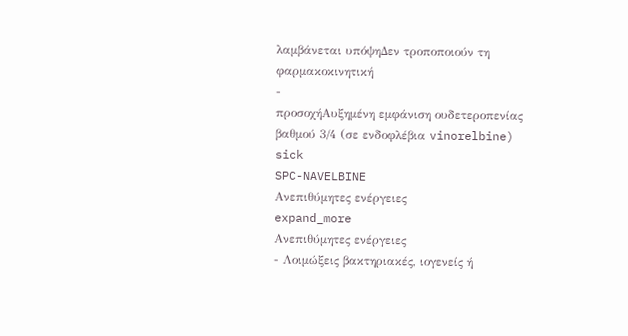λαμβάνεται υπόψηΔεν τροποποιούν τη φαρμακοκινητική
-
προσοχήΑυξημένη εμφάνιση ουδετεροπενίας βαθμού 3/4 (σε ενδοφλέβια vinorelbine)
sick
SPC-NAVELBINE
Ανεπιθύμητες ενέργειες
expand_more
Ανεπιθύμητες ενέργειες
- Λοιμώξεις βακτηριακές, ιογενείς ή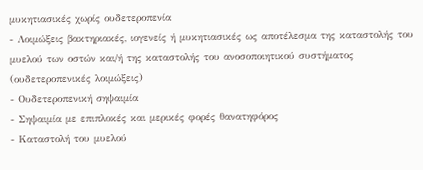μυκητιασικές χωρίς ουδετεροπενία
- Λοιμώξεις βακτηριακές, ιογενείς ή μυκητιασικές ως αποτέλεσμα της καταστολής του μυελού των οστών και/ή της καταστολής του ανοσοποιητικού συστήματος (ουδετεροπενικές λοιμώξεις)
- Ουδετεροπενική σηψαιμία
- Σηψαιμία με επιπλοκές και μερικές φορές θανατηφόρος
- Καταστολή του μυελού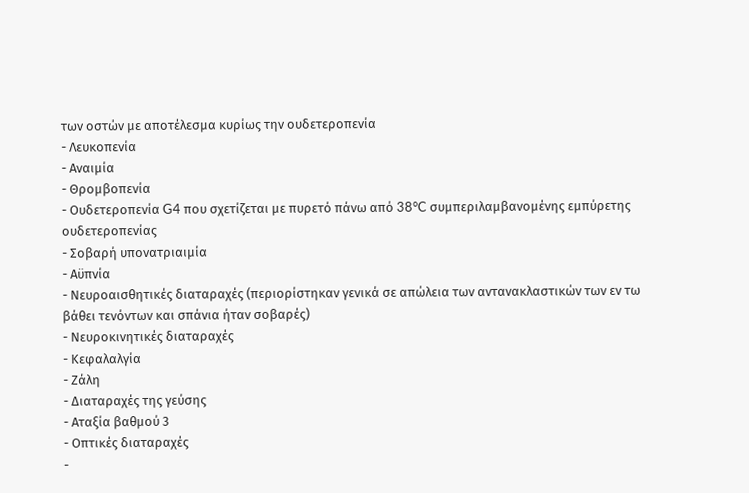των οστών με αποτέλεσμα κυρίως την ουδετεροπενία
- Λευκοπενία
- Αναιμία
- Θρομβοπενία
- Ουδετεροπενία G4 που σχετίζεται με πυρετό πάνω από 38°C συμπεριλαμβανομένης εμπύρετης ουδετεροπενίας
- Σοβαρή υπονατριαιμία
- Αϋπνία
- Νευροαισθητικές διαταραχές (περιορίστηκαν γενικά σε απώλεια των αντανακλαστικών των εν τω βάθει τενόντων και σπάνια ήταν σοβαρές)
- Νευροκινητικές διαταραχές
- Κεφαλαλγία
- Ζάλη
- Διαταραχές της γεύσης
- Αταξία βαθμού 3
- Οπτικές διαταραχές
-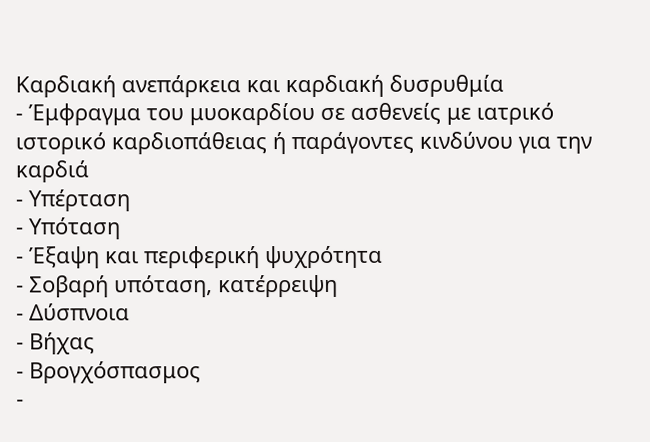Καρδιακή ανεπάρκεια και καρδιακή δυσρυθμία
- Έμφραγμα του μυοκαρδίου σε ασθενείς με ιατρικό ιστορικό καρδιοπάθειας ή παράγοντες κινδύνου για την καρδιά
- Υπέρταση
- Υπόταση
- Έξαψη και περιφερική ψυχρότητα
- Σοβαρή υπόταση, κατέρρειψη
- Δύσπνοια
- Βήχας
- Βρογχόσπασμος
-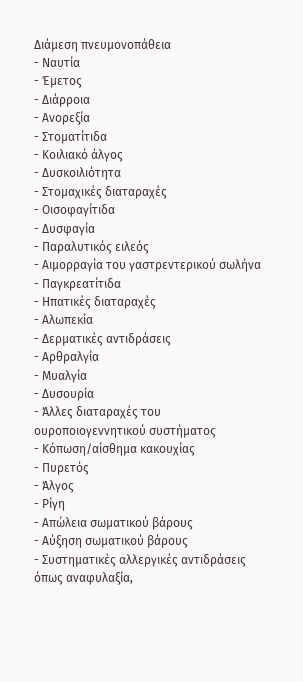Διάμεση πνευμονοπάθεια
- Ναυτία
- Έμετος
- Διάρροια
- Ανορεξία
- Στοματίτιδα
- Κοιλιακό άλγος
- Δυσκοιλιότητα
- Στομαχικές διαταραχές
- Οισοφαγίτιδα
- Δυσφαγία
- Παραλυτικός ειλεός
- Αιμορραγία του γαστρεντερικού σωλήνα
- Παγκρεατίτιδα
- Ηπατικές διαταραχές
- Αλωπεκία
- Δερματικές αντιδράσεις
- Αρθραλγία
- Μυαλγία
- Δυσουρία
- Άλλες διαταραχές του ουροποιογεννητικού συστήματος
- Κόπωση/αίσθημα κακουχίας
- Πυρετός
- Άλγος
- Ρίγη
- Απώλεια σωματικού βάρους
- Αύξηση σωματικού βάρους
- Συστηματικές αλλεργικές αντιδράσεις όπως αναφυλαξία,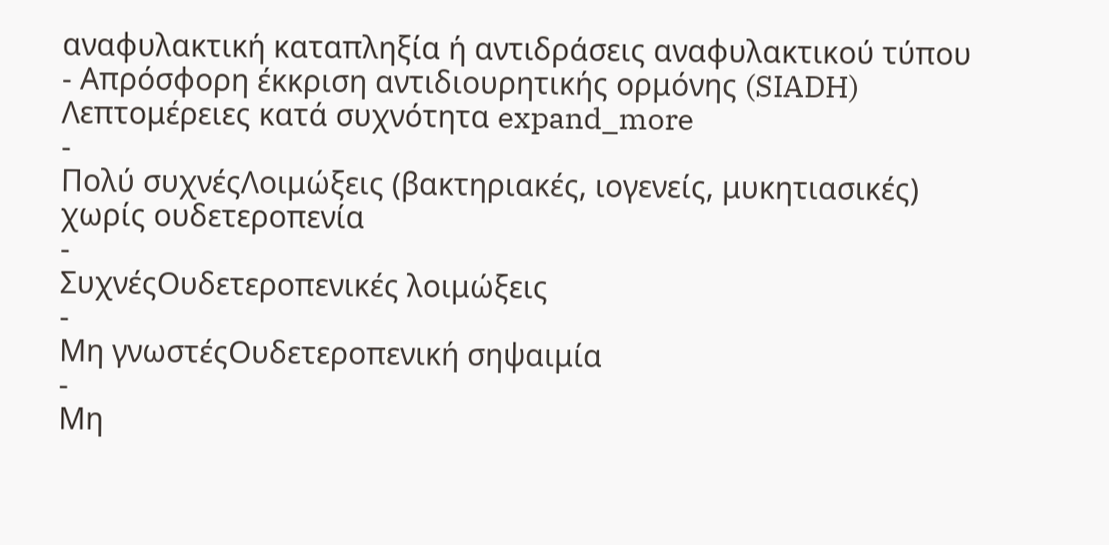αναφυλακτική καταπληξία ή αντιδράσεις αναφυλακτικού τύπου
- Απρόσφορη έκκριση αντιδιουρητικής ορμόνης (SIADH)
Λεπτομέρειες κατά συχνότητα expand_more
-
Πολύ συχνέςΛοιμώξεις (βακτηριακές, ιογενείς, μυκητιασικές) χωρίς ουδετεροπενία
-
ΣυχνέςΟυδετεροπενικές λοιμώξεις
-
Μη γνωστέςΟυδετεροπενική σηψαιμία
-
Μη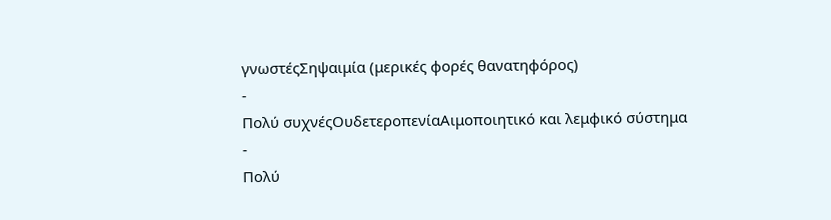γνωστέςΣηψαιμία (μερικές φορές θανατηφόρος)
-
Πολύ συχνέςΟυδετεροπενίαΑιμοποιητικό και λεμφικό σύστημα
-
Πολύ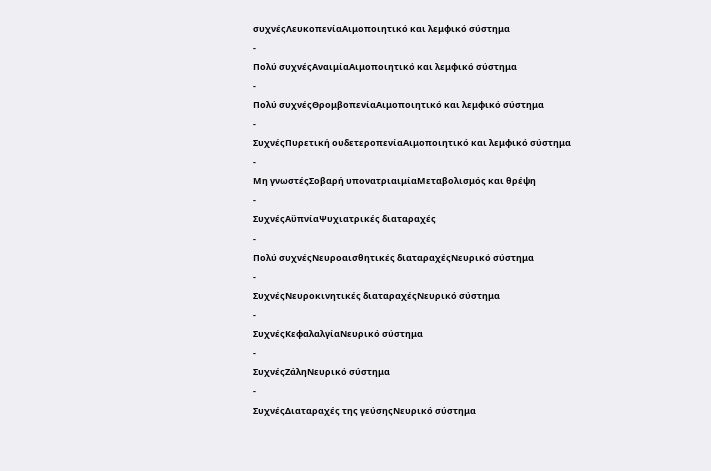συχνέςΛευκοπενίαΑιμοποιητικό και λεμφικό σύστημα
-
Πολύ συχνέςΑναιμίαΑιμοποιητικό και λεμφικό σύστημα
-
Πολύ συχνέςΘρομβοπενίαΑιμοποιητικό και λεμφικό σύστημα
-
ΣυχνέςΠυρετική ουδετεροπενίαΑιμοποιητικό και λεμφικό σύστημα
-
Μη γνωστέςΣοβαρή υπονατριαιμίαΜεταβολισμός και θρέψη
-
ΣυχνέςΑϋπνίαΨυχιατρικές διαταραχές
-
Πολύ συχνέςΝευροαισθητικές διαταραχέςΝευρικό σύστημα
-
ΣυχνέςΝευροκινητικές διαταραχέςΝευρικό σύστημα
-
ΣυχνέςΚεφαλαλγίαΝευρικό σύστημα
-
ΣυχνέςΖάληΝευρικό σύστημα
-
ΣυχνέςΔιαταραχές της γεύσηςΝευρικό σύστημα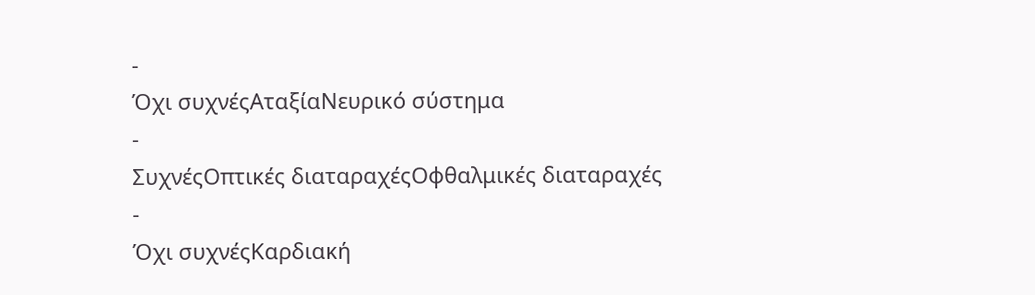-
Όχι συχνέςΑταξίαΝευρικό σύστημα
-
ΣυχνέςΟπτικές διαταραχέςΟφθαλμικές διαταραχές
-
Όχι συχνέςΚαρδιακή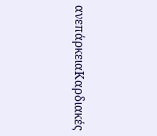ανεπάρκειαΚαρδιακές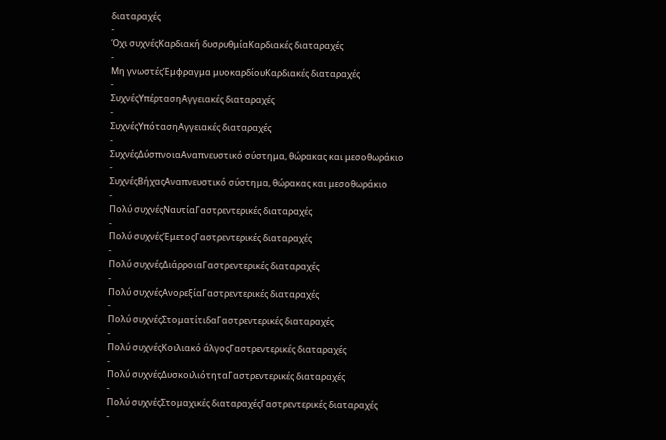διαταραχές
-
Όχι συχνέςΚαρδιακή δυσρυθμίαΚαρδιακές διαταραχές
-
Μη γνωστέςΈμφραγμα μυοκαρδίουΚαρδιακές διαταραχές
-
ΣυχνέςΥπέρτασηΑγγειακές διαταραχές
-
ΣυχνέςΥπότασηΑγγειακές διαταραχές
-
ΣυχνέςΔύσπνοιαΑναπνευστικό σύστημα, θώρακας και μεσοθωράκιο
-
ΣυχνέςΒήχαςΑναπνευστικό σύστημα, θώρακας και μεσοθωράκιο
-
Πολύ συχνέςΝαυτίαΓαστρεντερικές διαταραχές
-
Πολύ συχνέςΈμετοςΓαστρεντερικές διαταραχές
-
Πολύ συχνέςΔιάρροιαΓαστρεντερικές διαταραχές
-
Πολύ συχνέςΑνορεξίαΓαστρεντερικές διαταραχές
-
Πολύ συχνέςΣτοματίτιδαΓαστρεντερικές διαταραχές
-
Πολύ συχνέςΚοιλιακό άλγοςΓαστρεντερικές διαταραχές
-
Πολύ συχνέςΔυσκοιλιότηταΓαστρεντερικές διαταραχές
-
Πολύ συχνέςΣτομαχικές διαταραχέςΓαστρεντερικές διαταραχές
-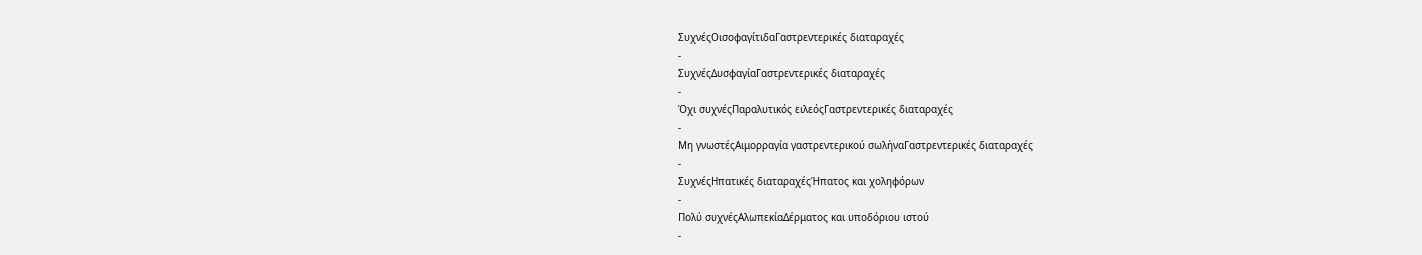ΣυχνέςΟισοφαγίτιδαΓαστρεντερικές διαταραχές
-
ΣυχνέςΔυσφαγίαΓαστρεντερικές διαταραχές
-
Όχι συχνέςΠαραλυτικός ειλεόςΓαστρεντερικές διαταραχές
-
Μη γνωστέςΑιμορραγία γαστρεντερικού σωλήναΓαστρεντερικές διαταραχές
-
ΣυχνέςΗπατικές διαταραχέςΉπατος και χοληφόρων
-
Πολύ συχνέςΑλωπεκίαΔέρματος και υποδόριου ιστού
-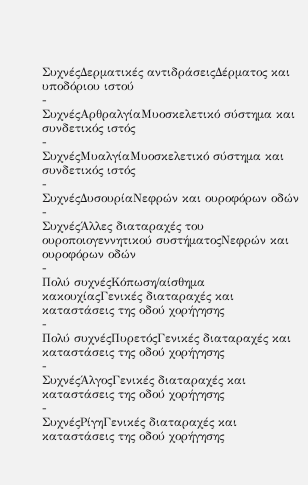ΣυχνέςΔερματικές αντιδράσειςΔέρματος και υποδόριου ιστού
-
ΣυχνέςΑρθραλγίαΜυοσκελετικό σύστημα και συνδετικός ιστός
-
ΣυχνέςΜυαλγίαΜυοσκελετικό σύστημα και συνδετικός ιστός
-
ΣυχνέςΔυσουρίαΝεφρών και ουροφόρων οδών
-
ΣυχνέςΆλλες διαταραχές του ουροποιογεννητικού συστήματοςΝεφρών και ουροφόρων οδών
-
Πολύ συχνέςΚόπωση/αίσθημα κακουχίαςΓενικές διαταραχές και καταστάσεις της οδού χορήγησης
-
Πολύ συχνέςΠυρετόςΓενικές διαταραχές και καταστάσεις της οδού χορήγησης
-
ΣυχνέςΆλγοςΓενικές διαταραχές και καταστάσεις της οδού χορήγησης
-
ΣυχνέςΡίγηΓενικές διαταραχές και καταστάσεις της οδού χορήγησης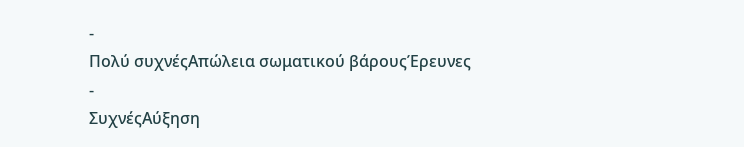-
Πολύ συχνέςΑπώλεια σωματικού βάρουςΈρευνες
-
ΣυχνέςΑύξηση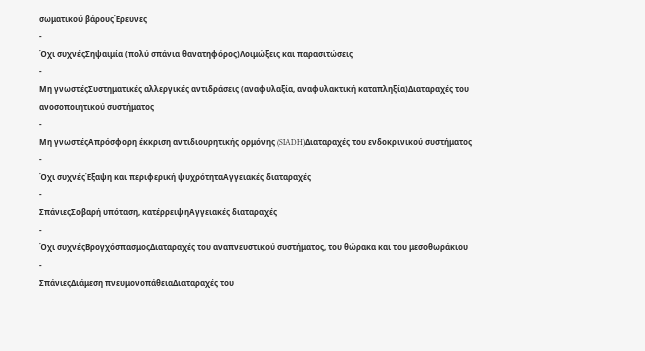σωματικού βάρουςΈρευνες
-
Όχι συχνέςΣηψαιμία (πολύ σπάνια θανατηφόρος)Λοιμώξεις και παρασιτώσεις
-
Μη γνωστέςΣυστηματικές αλλεργικές αντιδράσεις (αναφυλαξία, αναφυλακτική καταπληξία)Διαταραχές του ανοσοποιητικού συστήματος
-
Μη γνωστέςΑπρόσφορη έκκριση αντιδιουρητικής ορμόνης (SIADH)Διαταραχές του ενδοκρινικού συστήματος
-
Όχι συχνέςΈξαψη και περιφερική ψυχρότηταΑγγειακές διαταραχές
-
ΣπάνιεςΣοβαρή υπόταση, κατέρρειψηΑγγειακές διαταραχές
-
Όχι συχνέςΒρογχόσπασμοςΔιαταραχές του αναπνευστικού συστήματος, του θώρακα και του μεσοθωράκιου
-
ΣπάνιεςΔιάμεση πνευμονοπάθειαΔιαταραχές του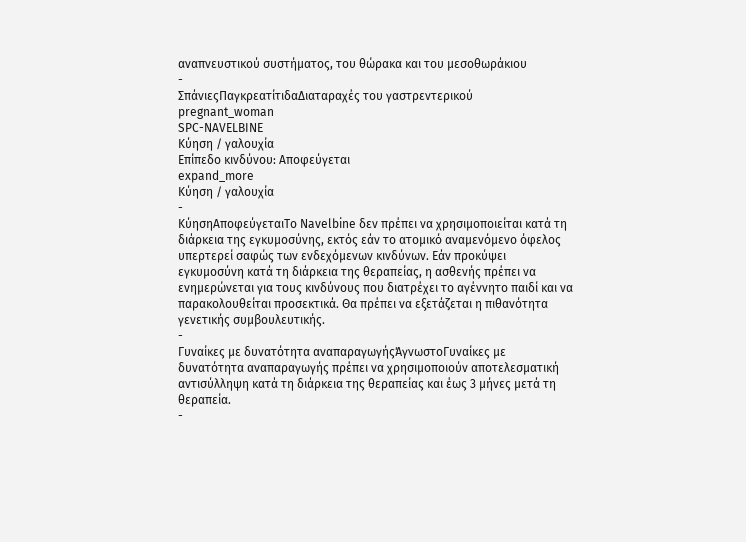αναπνευστικού συστήματος, του θώρακα και του μεσοθωράκιου
-
ΣπάνιεςΠαγκρεατίτιδαΔιαταραχές του γαστρεντερικού
pregnant_woman
SPC-NAVELBINE
Κύηση / γαλουχία
Επίπεδο κινδύνου: Αποφεύγεται
expand_more
Κύηση / γαλουχία
-
ΚύησηΑποφεύγεταιΤο Navelbine δεν πρέπει να χρησιμοποιείται κατά τη διάρκεια της εγκυμοσύνης, εκτός εάν το ατομικό αναμενόμενο όφελος υπερτερεί σαφώς των ενδεχόμενων κινδύνων. Εάν προκύψει εγκυμοσύνη κατά τη διάρκεια της θεραπείας, η ασθενής πρέπει να ενημερώνεται για τους κινδύνους που διατρέχει το αγέννητο παιδί και να παρακολουθείται προσεκτικά. Θα πρέπει να εξετάζεται η πιθανότητα γενετικής συμβουλευτικής.
-
Γυναίκες με δυνατότητα αναπαραγωγήςΆγνωστοΓυναίκες με δυνατότητα αναπαραγωγής πρέπει να χρησιμοποιούν αποτελεσματική αντισύλληψη κατά τη διάρκεια της θεραπείας και έως 3 μήνες μετά τη θεραπεία.
-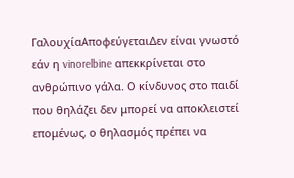ΓαλουχίαΑποφεύγεταιΔεν είναι γνωστό εάν η vinorelbine απεκκρίνεται στο ανθρώπινο γάλα. Ο κίνδυνος στο παιδί που θηλάζει δεν μπορεί να αποκλειστεί επομένως, ο θηλασμός πρέπει να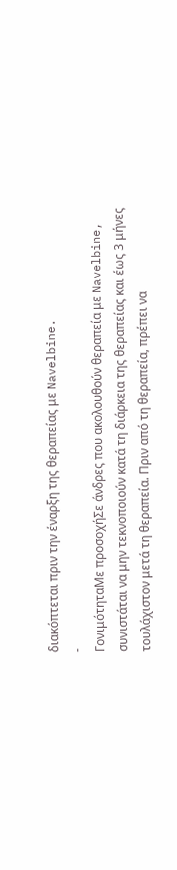διακόπτεται πριν την έναρξη της θεραπείας με Navelbine.
-
ΓονιμότηταΜε προσοχήΣε άνδρες που ακολουθούν θεραπεία με Navelbine, συνιστάται να μην τεκνοποιούν κατά τη διάρκεια της θεραπείας και έως 3 μήνες τουλάχιστον μετά τη θεραπεία. Πριν από τη θεραπεία, πρέπει να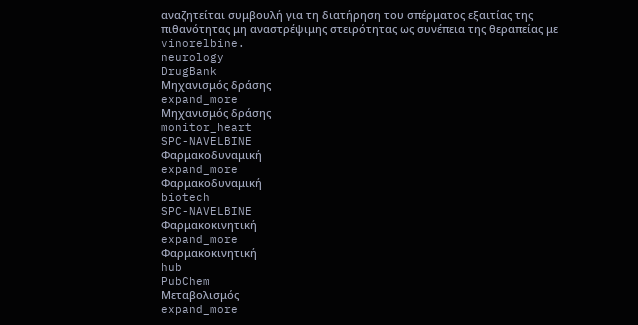αναζητείται συμβουλή για τη διατήρηση του σπέρματος εξαιτίας της πιθανότητας μη αναστρέψιμης στειρότητας ως συνέπεια της θεραπείας με vinorelbine.
neurology
DrugBank
Μηχανισμός δράσης
expand_more
Μηχανισμός δράσης
monitor_heart
SPC-NAVELBINE
Φαρμακοδυναμική
expand_more
Φαρμακοδυναμική
biotech
SPC-NAVELBINE
Φαρμακοκινητική
expand_more
Φαρμακοκινητική
hub
PubChem
Μεταβολισμός
expand_more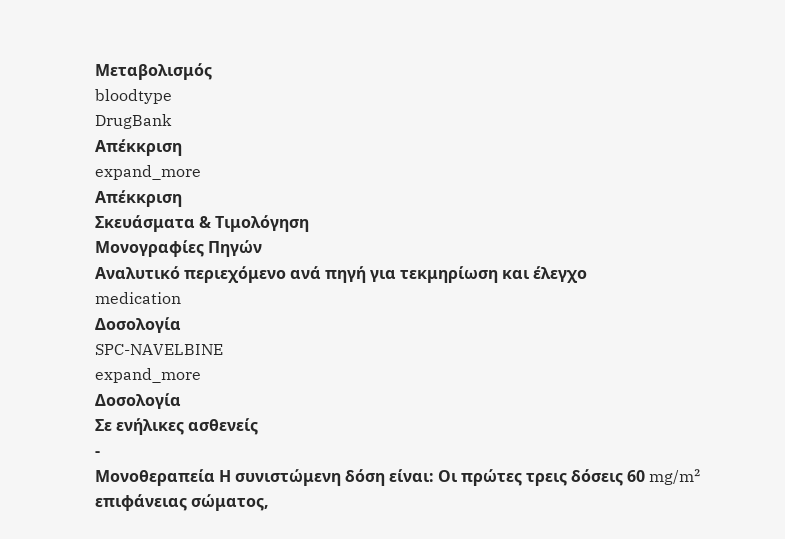Μεταβολισμός
bloodtype
DrugBank
Απέκκριση
expand_more
Απέκκριση
Σκευάσματα & Τιμολόγηση
Μονογραφίες Πηγών
Αναλυτικό περιεχόμενο ανά πηγή για τεκμηρίωση και έλεγχο
medication
Δοσολογία
SPC-NAVELBINE
expand_more
Δοσολογία
Σε ενήλικες ασθενείς
-
Μονοθεραπεία Η συνιστώμενη δόση είναι: Οι πρώτες τρεις δόσεις 60 mg/m² επιφάνειας σώματος,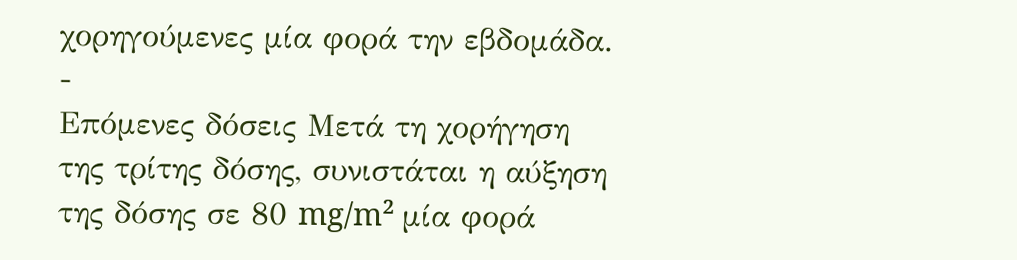χορηγούμενες μία φορά την εβδομάδα.
-
Επόμενες δόσεις Μετά τη χορήγηση της τρίτης δόσης, συνιστάται η αύξηση της δόσης σε 80 mg/m² μία φορά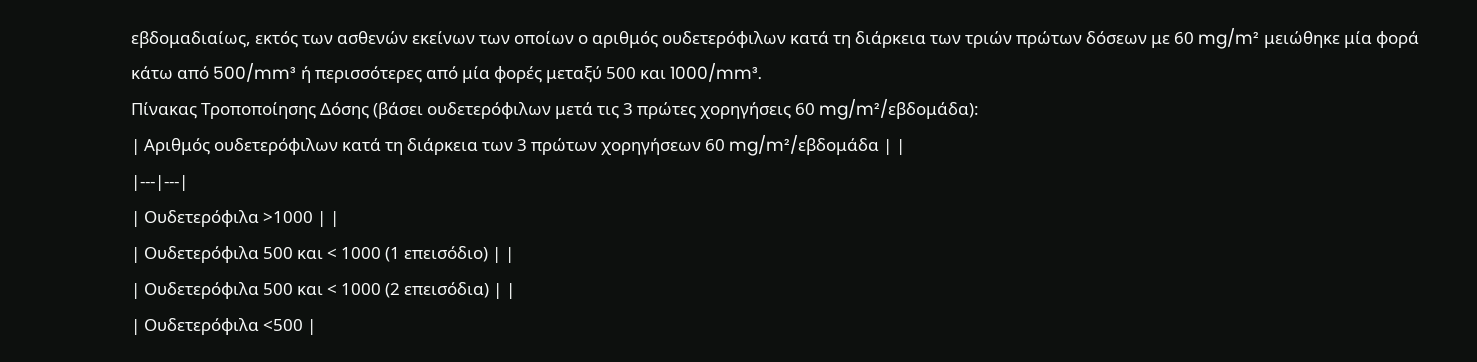εβδομαδιαίως, εκτός των ασθενών εκείνων των οποίων ο αριθμός ουδετερόφιλων κατά τη διάρκεια των τριών πρώτων δόσεων με 60 mg/m² μειώθηκε μία φορά κάτω από 500/mm³ ή περισσότερες από μία φορές μεταξύ 500 και 1000/mm³.
Πίνακας Τροποποίησης Δόσης (βάσει ουδετερόφιλων μετά τις 3 πρώτες χορηγήσεις 60 mg/m²/εβδομάδα):
| Αριθμός ουδετερόφιλων κατά τη διάρκεια των 3 πρώτων χορηγήσεων 60 mg/m²/εβδομάδα | |
|---|---|
| Ουδετερόφιλα >1000 | |
| Ουδετερόφιλα 500 και < 1000 (1 επεισόδιο) | |
| Ουδετερόφιλα 500 και < 1000 (2 επεισόδια) | |
| Ουδετερόφιλα <500 |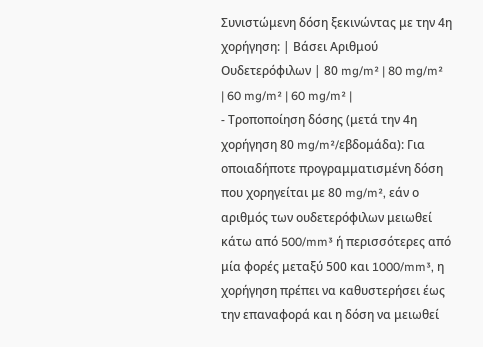Συνιστώμενη δόση ξεκινώντας με την 4η χορήγηση: | Βάσει Αριθμού Ουδετερόφιλων | 80 mg/m² | 80 mg/m² | 60 mg/m² | 60 mg/m² |
- Τροποποίηση δόσης (μετά την 4η χορήγηση 80 mg/m²/εβδομάδα): Για οποιαδήποτε προγραμματισμένη δόση που χορηγείται με 80 mg/m², εάν ο αριθμός των ουδετερόφιλων μειωθεί κάτω από 500/mm³ ή περισσότερες από μία φορές μεταξύ 500 και 1000/mm³, η χορήγηση πρέπει να καθυστερήσει έως την επαναφορά και η δόση να μειωθεί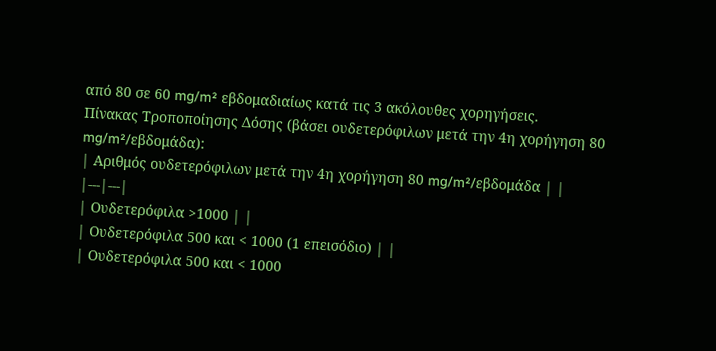από 80 σε 60 mg/m² εβδομαδιαίως κατά τις 3 ακόλουθες χορηγήσεις.
Πίνακας Τροποποίησης Δόσης (βάσει ουδετερόφιλων μετά την 4η χορήγηση 80 mg/m²/εβδομάδα):
| Αριθμός ουδετερόφιλων μετά την 4η χορήγηση 80 mg/m²/εβδομάδα | |
|---|---|
| Ουδετερόφιλα >1000 | |
| Ουδετερόφιλα 500 και < 1000 (1 επεισόδιο) | |
| Ουδετερόφιλα 500 και < 1000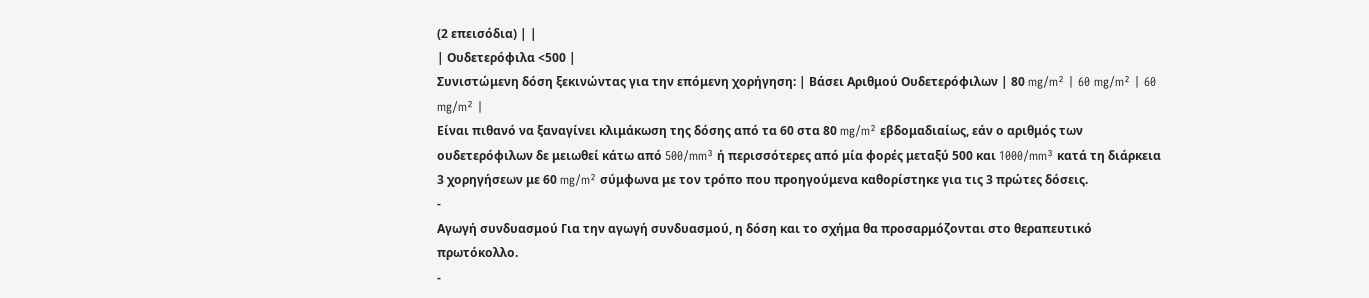(2 επεισόδια) | |
| Ουδετερόφιλα <500 |
Συνιστώμενη δόση ξεκινώντας για την επόμενη χορήγηση: | Βάσει Αριθμού Ουδετερόφιλων | 80 mg/m² | 60 mg/m² | 60 mg/m² |
Είναι πιθανό να ξαναγίνει κλιμάκωση της δόσης από τα 60 στα 80 mg/m² εβδομαδιαίως, εάν ο αριθμός των ουδετερόφιλων δε μειωθεί κάτω από 500/mm³ ή περισσότερες από μία φορές μεταξύ 500 και 1000/mm³ κατά τη διάρκεια 3 χορηγήσεων με 60 mg/m² σύμφωνα με τον τρόπο που προηγούμενα καθορίστηκε για τις 3 πρώτες δόσεις.
-
Αγωγή συνδυασμού Για την αγωγή συνδυασμού, η δόση και το σχήμα θα προσαρμόζονται στο θεραπευτικό πρωτόκολλο.
-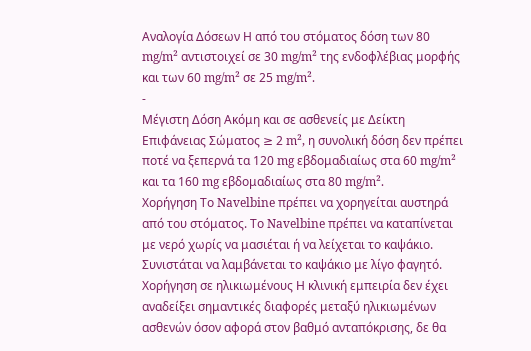Αναλογία Δόσεων Η από του στόματος δόση των 80 mg/m² αντιστοιχεί σε 30 mg/m² της ενδοφλέβιας μορφής και των 60 mg/m² σε 25 mg/m².
-
Μέγιστη Δόση Ακόμη και σε ασθενείς με Δείκτη Επιφάνειας Σώματος ≥ 2 m², η συνολική δόση δεν πρέπει ποτέ να ξεπερνά τα 120 mg εβδομαδιαίως στα 60 mg/m² και τα 160 mg εβδομαδιαίως στα 80 mg/m².
Χορήγηση Το Navelbine πρέπει να χορηγείται αυστηρά από του στόματος. Το Navelbine πρέπει να καταπίνεται με νερό χωρίς να μασιέται ή να λείχεται το καψάκιο. Συνιστάται να λαμβάνεται το καψάκιο με λίγο φαγητό.
Χορήγηση σε ηλικιωμένους Η κλινική εμπειρία δεν έχει αναδείξει σημαντικές διαφορές μεταξύ ηλικιωμένων ασθενών όσον αφορά στον βαθμό ανταπόκρισης, δε θα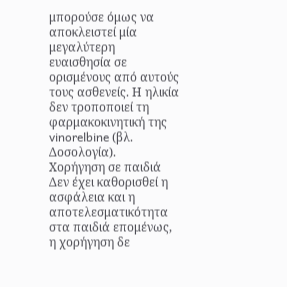μπορούσε όμως να αποκλειστεί μία μεγαλύτερη ευαισθησία σε ορισμένους από αυτούς τους ασθενείς. Η ηλικία δεν τροποποιεί τη φαρμακοκινητική της vinorelbine (βλ. Δοσολογία).
Χορήγηση σε παιδιά Δεν έχει καθορισθεί η ασφάλεια και η αποτελεσματικότητα στα παιδιά επομένως, η χορήγηση δε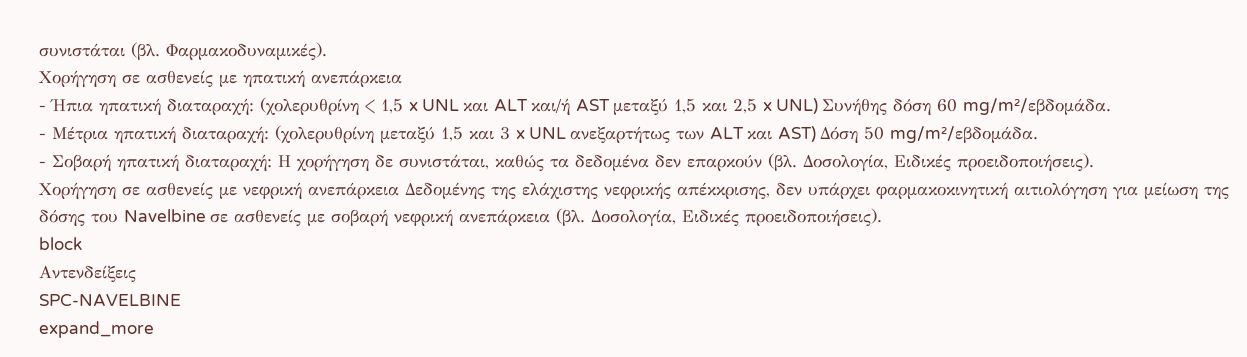συνιστάται (βλ. Φαρμακοδυναμικές).
Χορήγηση σε ασθενείς με ηπατική ανεπάρκεια
- Ήπια ηπατική διαταραχή: (χολερυθρίνη < 1,5 x UNL και ALT και/ή AST μεταξύ 1,5 και 2,5 x UNL) Συνήθης δόση 60 mg/m²/εβδομάδα.
- Μέτρια ηπατική διαταραχή: (χολερυθρίνη μεταξύ 1,5 και 3 x UNL ανεξαρτήτως των ALT και AST) Δόση 50 mg/m²/εβδομάδα.
- Σοβαρή ηπατική διαταραχή: Η χορήγηση δε συνιστάται, καθώς τα δεδομένα δεν επαρκούν (βλ. Δοσολογία, Ειδικές προειδοποιήσεις).
Χορήγηση σε ασθενείς με νεφρική ανεπάρκεια Δεδομένης της ελάχιστης νεφρικής απέκκρισης, δεν υπάρχει φαρμακοκινητική αιτιολόγηση για μείωση της δόσης του Navelbine σε ασθενείς με σοβαρή νεφρική ανεπάρκεια (βλ. Δοσολογία, Ειδικές προειδοποιήσεις).
block
Αντενδείξεις
SPC-NAVELBINE
expand_more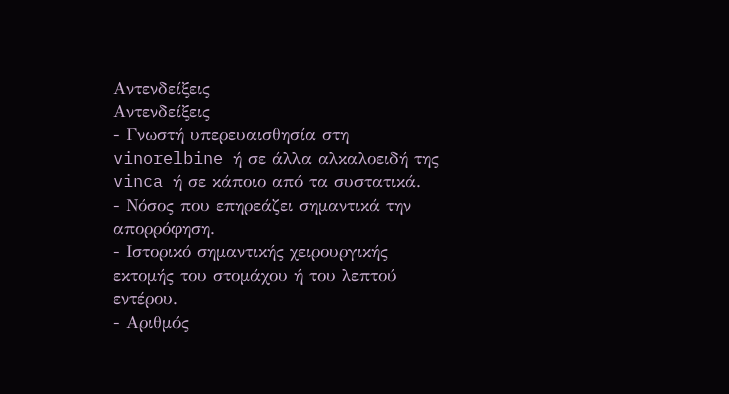Αντενδείξεις
Αντενδείξεις
- Γνωστή υπερευαισθησία στη vinorelbine ή σε άλλα αλκαλοειδή της vinca ή σε κάποιο από τα συστατικά.
- Νόσος που επηρεάζει σημαντικά την απορρόφηση.
- Ιστορικό σημαντικής χειρουργικής εκτομής του στομάχου ή του λεπτού εντέρου.
- Αριθμός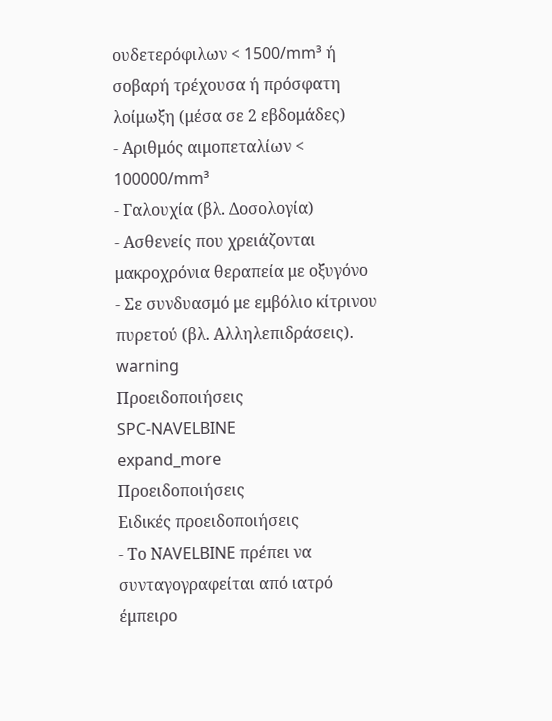oυδετερόφιλων < 1500/mm³ ή σοβαρή τρέχουσα ή πρόσφατη λοίμωξη (μέσα σε 2 εβδομάδες)
- Αριθμός αιμοπεταλίων < 100000/mm³
- Γαλουχία (βλ. Δοσολογία)
- Ασθενείς που χρειάζονται μακροχρόνια θεραπεία με οξυγόνο
- Σε συνδυασμό με εμβόλιο κίτρινου πυρετού (βλ. Αλληλεπιδράσεις).
warning
Προειδοποιήσεις
SPC-NAVELBINE
expand_more
Προειδοποιήσεις
Ειδικές προειδοποιήσεις
- Το ΝAVELBINE πρέπει να συνταγογραφείται από ιατρό έμπειρο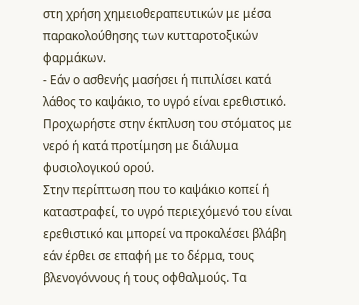στη χρήση χημειοθεραπευτικών με μέσα παρακολούθησης των κυτταροτοξικών φαρμάκων.
- Εάν ο ασθενής μασήσει ή πιπιλίσει κατά λάθος το καψάκιο, το υγρό είναι ερεθιστικό.
Προχωρήστε στην έκπλυση του στόματος με νερό ή κατά προτίμηση με διάλυμα φυσιολογικού ορού.
Στην περίπτωση που το καψάκιο κοπεί ή καταστραφεί, το υγρό περιεχόμενό του είναι ερεθιστικό και μπορεί να προκαλέσει βλάβη εάν έρθει σε επαφή με το δέρμα, τους βλενογόννους ή τους οφθαλμούς. Τα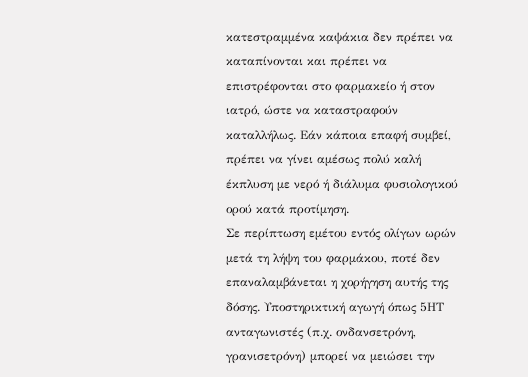κατεστραμμένα καψάκια δεν πρέπει να καταπίνονται και πρέπει να επιστρέφονται στο φαρμακείο ή στον ιατρό, ώστε να καταστραφούν καταλλήλως. Εάν κάποια επαφή συμβεί, πρέπει να γίνει αμέσως πολύ καλή έκπλυση με νερό ή διάλυμα φυσιολογικού ορού κατά προτίμηση.
Σε περίπτωση εμέτου εντός ολίγων ωρών μετά τη λήψη του φαρμάκου, ποτέ δεν επαναλαμβάνεται η χορήγηση αυτής της δόσης. Υποστηρικτική αγωγή όπως 5ΗΤ ανταγωνιστές (π.χ. ονδανσετρόνη, γρανισετρόνη) μπορεί να μειώσει την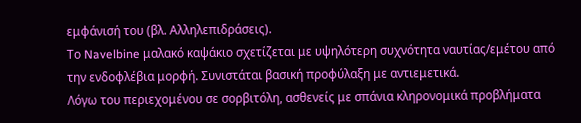εμφάνισή του (βλ. Αλληλεπιδράσεις).
Το Navelbine μαλακό καψάκιο σχετίζεται με υψηλότερη συχνότητα ναυτίας/εμέτου από την ενδοφλέβια μορφή. Συνιστάται βασική προφύλαξη με αντιεμετικά.
Λόγω του περιεχομένου σε σορβιτόλη, ασθενείς με σπάνια κληρονομικά προβλήματα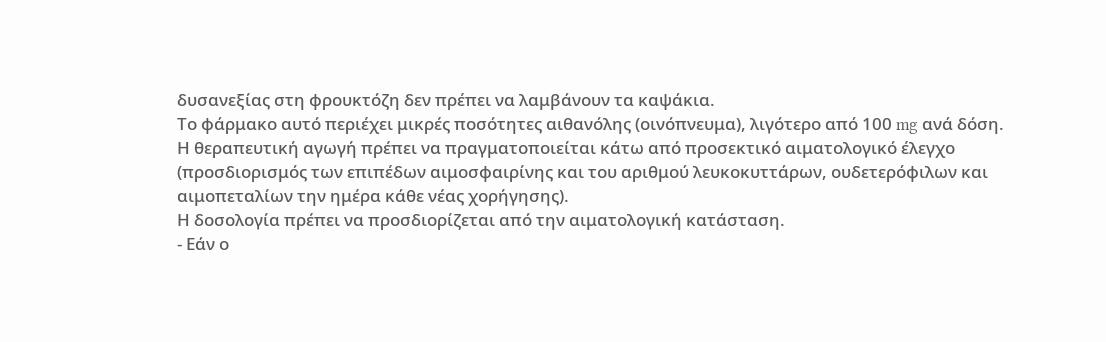δυσανεξίας στη φρουκτόζη δεν πρέπει να λαμβάνουν τα καψάκια.
Το φάρμακο αυτό περιέχει μικρές ποσότητες αιθανόλης (οινόπνευμα), λιγότερο από 100 mg ανά δόση.
Η θεραπευτική αγωγή πρέπει να πραγματοποιείται κάτω από προσεκτικό αιματολογικό έλεγχο (προσδιορισμός των επιπέδων αιμοσφαιρίνης και του αριθμού λευκοκυττάρων, ουδετερόφιλων και αιμοπεταλίων την ημέρα κάθε νέας χορήγησης).
Η δοσολογία πρέπει να προσδιορίζεται από την αιματολογική κατάσταση.
- Εάν ο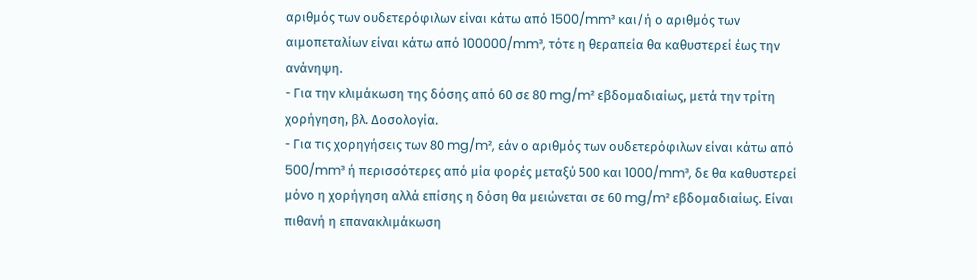αριθμός των ουδετερόφιλων είναι κάτω από 1500/mm³ και/ή ο αριθμός των αιμοπεταλίων είναι κάτω από 100000/mm³, τότε η θεραπεία θα καθυστερεί έως την ανάνηψη.
- Για την κλιμάκωση της δόσης από 60 σε 80 mg/m² εβδομαδιαίως, μετά την τρίτη χορήγηση, βλ. Δοσολογία.
- Για τις χορηγήσεις των 80 mg/m², εάν ο αριθμός των ουδετερόφιλων είναι κάτω από 500/mm³ ή περισσότερες από μία φορές μεταξύ 500 και 1000/mm³, δε θα καθυστερεί μόνο η χορήγηση αλλά επίσης η δόση θα μειώνεται σε 60 mg/m² εβδομαδιαίως. Είναι πιθανή η επανακλιμάκωση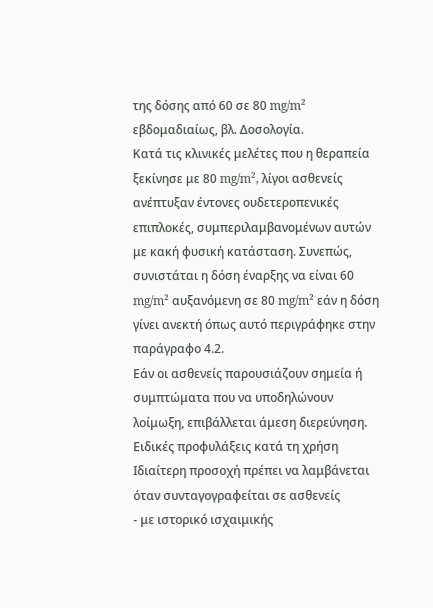της δόσης από 60 σε 80 mg/m² εβδομαδιαίως, βλ. Δοσολογία.
Κατά τις κλινικές μελέτες που η θεραπεία ξεκίνησε με 80 mg/m², λίγοι ασθενείς ανέπτυξαν έντονες ουδετεροπενικές επιπλοκές, συμπεριλαμβανομένων αυτών με κακή φυσική κατάσταση. Συνεπώς, συνιστάται η δόση έναρξης να είναι 60 mg/m² αυξανόμενη σε 80 mg/m² εάν η δόση γίνει ανεκτή όπως αυτό περιγράφηκε στην παράγραφο 4.2.
Εάν οι ασθενείς παρουσιάζουν σημεία ή συμπτώματα που να υποδηλώνουν λοίμωξη, επιβάλλεται άμεση διερεύνηση.
Ειδικές προφυλάξεις κατά τη χρήση
Ιδιαίτερη προσοχή πρέπει να λαμβάνεται όταν συνταγογραφείται σε ασθενείς
- με ιστορικό ισχαιμικής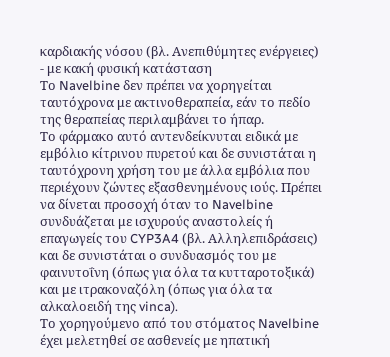καρδιακής νόσου (βλ. Ανεπιθύμητες ενέργειες)
- με κακή φυσική κατάσταση
Το Navelbine δεν πρέπει να χορηγείται ταυτόχρονα με ακτινοθεραπεία, εάν το πεδίο της θεραπείας περιλαμβάνει το ήπαρ.
Το φάρμακο αυτό αντενδείκνυται ειδικά με εμβόλιο κίτρινου πυρετού και δε συνιστάται η ταυτόχρονη χρήση του με άλλα εμβόλια που περιέχουν ζώντες εξασθενημένους ιούς. Πρέπει να δίνεται προσοχή όταν το Navelbine συνδυάζεται με ισχυρούς αναστολείς ή επαγωγείς του CYP3A4 (βλ. Αλληλεπιδράσεις) και δε συνιστάται ο συνδυασμός του με φαινυτοΐνη (όπως για όλα τα κυτταροτοξικά) και με ιτρακοναζόλη (όπως για όλα τα αλκαλοειδή της vinca).
Το χορηγούμενο από του στόματος Navelbine έχει μελετηθεί σε ασθενείς με ηπατική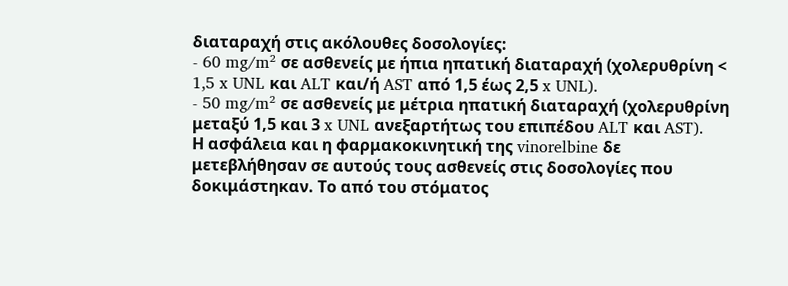διαταραχή στις ακόλουθες δοσολογίες:
- 60 mg/m² σε ασθενείς με ήπια ηπατική διαταραχή (χολερυθρίνη < 1,5 x UNL και ALT και/ή AST από 1,5 έως 2,5 x UNL).
- 50 mg/m² σε ασθενείς με μέτρια ηπατική διαταραχή (χολερυθρίνη μεταξύ 1,5 και 3 x UNL ανεξαρτήτως του επιπέδου ALT και AST).
Η ασφάλεια και η φαρμακοκινητική της vinorelbine δε μετεβλήθησαν σε αυτούς τους ασθενείς στις δοσολογίες που δοκιμάστηκαν. Το από του στόματος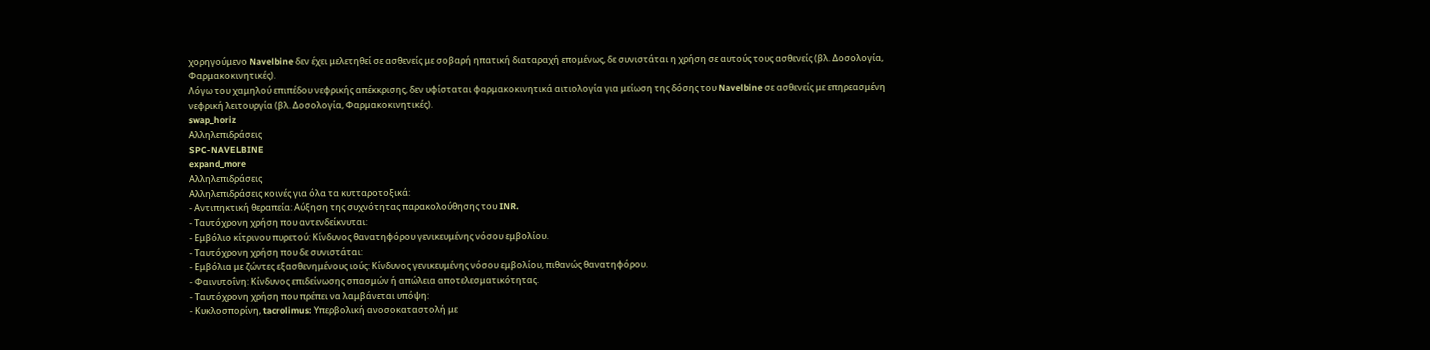χορηγούμενο Navelbine δεν έχει μελετηθεί σε ασθενείς με σοβαρή ηπατική διαταραχή επομένως, δε συνιστάται η χρήση σε αυτούς τους ασθενείς (βλ. Δοσολογία, Φαρμακοκινητικές).
Λόγω του χαμηλού επιπέδου νεφρικής απέκκρισης, δεν υφίσταται φαρμακοκινητικά αιτιολογία για μείωση της δόσης του Navelbine σε ασθενείς με επηρεασμένη νεφρική λειτουργία (βλ. Δοσολογία, Φαρμακοκινητικές).
swap_horiz
Αλληλεπιδράσεις
SPC-NAVELBINE
expand_more
Αλληλεπιδράσεις
Αλληλεπιδράσεις κοινές για όλα τα κυτταροτοξικά:
- Αντιπηκτική θεραπεία: Αύξηση της συχνότητας παρακολούθησης του INR.
- Ταυτόχρονη χρήση που αντενδείκνυται:
- Εμβόλιο κίτρινου πυρετού: Κίνδυνος θανατηφόρου γενικευμένης νόσου εμβολίου.
- Ταυτόχρονη χρήση που δε συνιστάται:
- Εμβόλια με ζώντες εξασθενημένους ιούς: Κίνδυνος γενικευμένης νόσου εμβολίου, πιθανώς θανατηφόρου.
- Φαινυτοΐνη: Κίνδυνος επιδείνωσης σπασμών ή απώλεια αποτελεσματικότητας.
- Ταυτόχρονη χρήση που πρέπει να λαμβάνεται υπόψη:
- Κυκλοσπορίνη, tacrolimus: Υπερβολική ανοσοκαταστολή με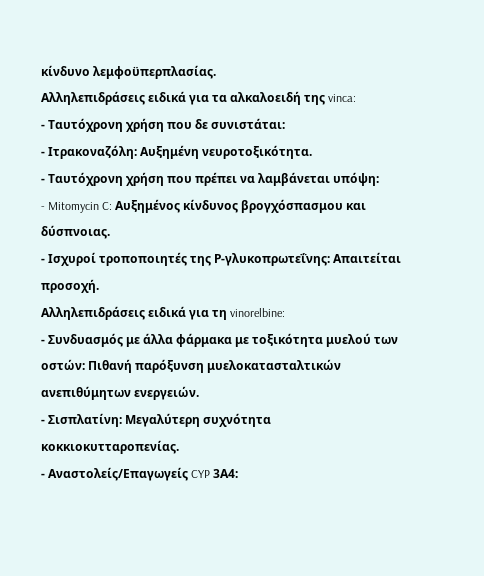κίνδυνο λεμφοϋπερπλασίας.
Αλληλεπιδράσεις ειδικά για τα αλκαλοειδή της vinca:
- Ταυτόχρονη χρήση που δε συνιστάται:
- Ιτρακοναζόλη: Αυξημένη νευροτοξικότητα.
- Ταυτόχρονη χρήση που πρέπει να λαμβάνεται υπόψη:
- Mitomycin C: Αυξημένος κίνδυνος βρογχόσπασμου και δύσπνοιας.
- Ισχυροί τροποποιητές της Ρ-γλυκοπρωτεΐνης: Απαιτείται προσοχή.
Αλληλεπιδράσεις ειδικά για τη vinorelbine:
- Συνδυασμός με άλλα φάρμακα με τοξικότητα μυελού των οστών: Πιθανή παρόξυνση μυελοκατασταλτικών ανεπιθύμητων ενεργειών.
- Σισπλατίνη: Μεγαλύτερη συχνότητα κοκκιοκυτταροπενίας.
- Αναστολείς/Επαγωγείς CYP 3Α4: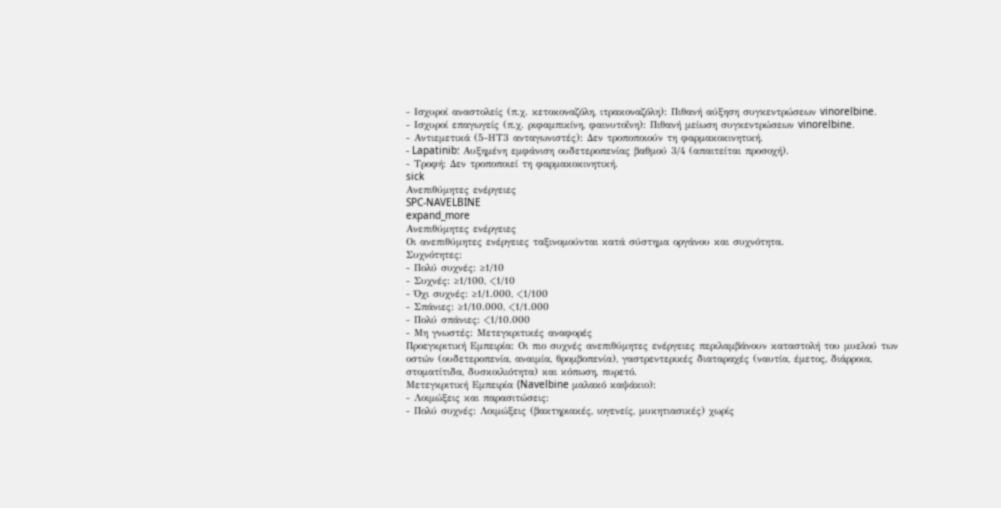- Ισχυροί αναστολείς (π.χ. κετοκοναζόλη, ιτρακοναζόλη): Πιθανή αύξηση συγκεντρώσεων vinorelbine.
- Ισχυροί επαγωγείς (π.χ. ριφαμπικίνη, φαινυτοΐνη): Πιθανή μείωση συγκεντρώσεων vinorelbine.
- Αντιεμετικά (5-ΗΤ3 ανταγωνιστές): Δεν τροποποιούν τη φαρμακοκινητική.
- Lapatinib: Αυξημένη εμφάνιση ουδετεροπενίας βαθμού 3/4 (απαιτείται προσοχή).
- Τροφή: Δεν τροποποιεί τη φαρμακοκινητική.
sick
Ανεπιθύμητες ενέργειες
SPC-NAVELBINE
expand_more
Ανεπιθύμητες ενέργειες
Οι ανεπιθύμητες ενέργειες ταξινομούνται κατά σύστημα οργάνου και συχνότητα.
Συχνότητες:
- Πολύ συχνές: ≥1/10
- Συχνές: ≥1/100, <1/10
- Όχι συχνές: ≥1/1.000, <1/100
- Σπάνιες: ≥1/10.000, <1/1.000
- Πολύ σπάνιες: <1/10.000
- Μη γνωστές: Μετεγκριτικές αναφορές
Προεγκριτική Εμπειρία: Οι πιο συχνές ανεπιθύμητες ενέργειες περιλαμβάνουν καταστολή του μυελού των οστών (ουδετεροπενία, αναιμία, θρομβοπενία), γαστρεντερικές διαταραχές (ναυτία, έμετος, διάρροια, στοματίτιδα, δυσκοιλιότητα) και κόπωση, πυρετό.
Μετεγκριτική Εμπειρία (Navelbine μαλακό καψάκιο):
- Λοιμώξεις και παρασιτώσεις:
- Πολύ συχνές: Λοιμώξεις (βακτηριακές, ιογενείς, μυκητιασικές) χωρίς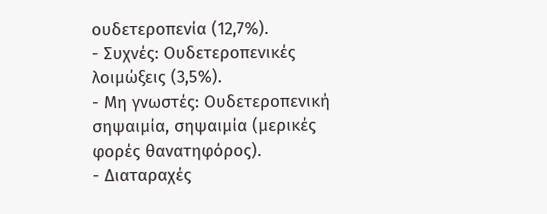ουδετεροπενία (12,7%).
- Συχνές: Ουδετεροπενικές λοιμώξεις (3,5%).
- Μη γνωστές: Ουδετεροπενική σηψαιμία, σηψαιμία (μερικές φορές θανατηφόρος).
- Διαταραχές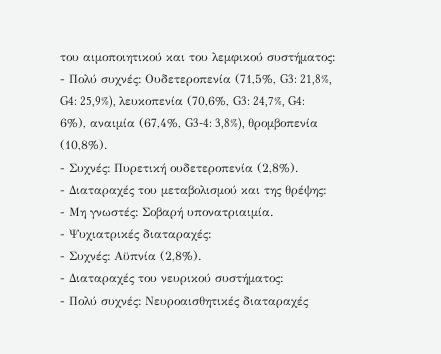του αιμοποιητικού και του λεμφικού συστήματος:
- Πολύ συχνές: Ουδετεροπενία (71,5%, G3: 21,8%, G4: 25,9%), λευκοπενία (70,6%, G3: 24,7%, G4: 6%), αναιμία (67,4%, G3-4: 3,8%), θρομβοπενία (10,8%).
- Συχνές: Πυρετική ουδετεροπενία (2,8%).
- Διαταραχές του μεταβολισμού και της θρέψης:
- Μη γνωστές: Σοβαρή υπονατριαιμία.
- Ψυχιατρικές διαταραχές:
- Συχνές: Αϋπνία (2,8%).
- Διαταραχές του νευρικού συστήματος:
- Πολύ συχνές: Νευροαισθητικές διαταραχές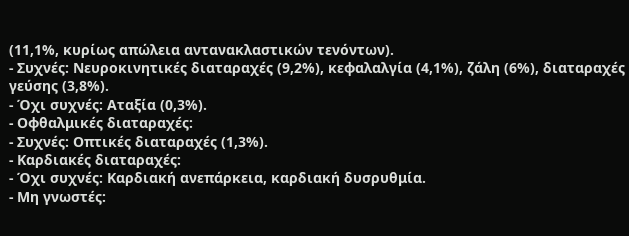(11,1%, κυρίως απώλεια αντανακλαστικών τενόντων).
- Συχνές: Νευροκινητικές διαταραχές (9,2%), κεφαλαλγία (4,1%), ζάλη (6%), διαταραχές γεύσης (3,8%).
- Όχι συχνές: Αταξία (0,3%).
- Οφθαλμικές διαταραχές:
- Συχνές: Οπτικές διαταραχές (1,3%).
- Καρδιακές διαταραχές:
- Όχι συχνές: Καρδιακή ανεπάρκεια, καρδιακή δυσρυθμία.
- Μη γνωστές: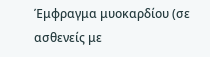Έμφραγμα μυοκαρδίου (σε ασθενείς με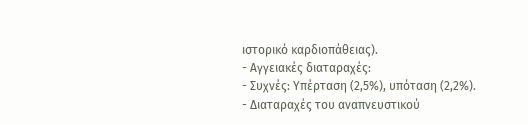ιστορικό καρδιοπάθειας).
- Αγγειακές διαταραχές:
- Συχνές: Υπέρταση (2,5%), υπόταση (2,2%).
- Διαταραχές του αναπνευστικού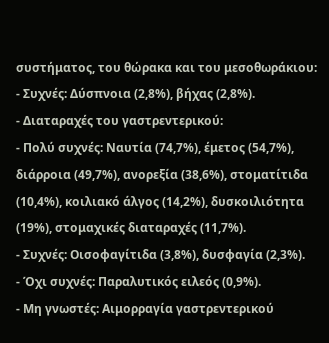συστήματος, του θώρακα και του μεσοθωράκιου:
- Συχνές: Δύσπνοια (2,8%), βήχας (2,8%).
- Διαταραχές του γαστρεντερικού:
- Πολύ συχνές: Ναυτία (74,7%), έμετος (54,7%), διάρροια (49,7%), ανορεξία (38,6%), στοματίτιδα (10,4%), κοιλιακό άλγος (14,2%), δυσκοιλιότητα (19%), στομαχικές διαταραχές (11,7%).
- Συχνές: Οισοφαγίτιδα (3,8%), δυσφαγία (2,3%).
- Όχι συχνές: Παραλυτικός ειλεός (0,9%).
- Μη γνωστές: Αιμορραγία γαστρεντερικού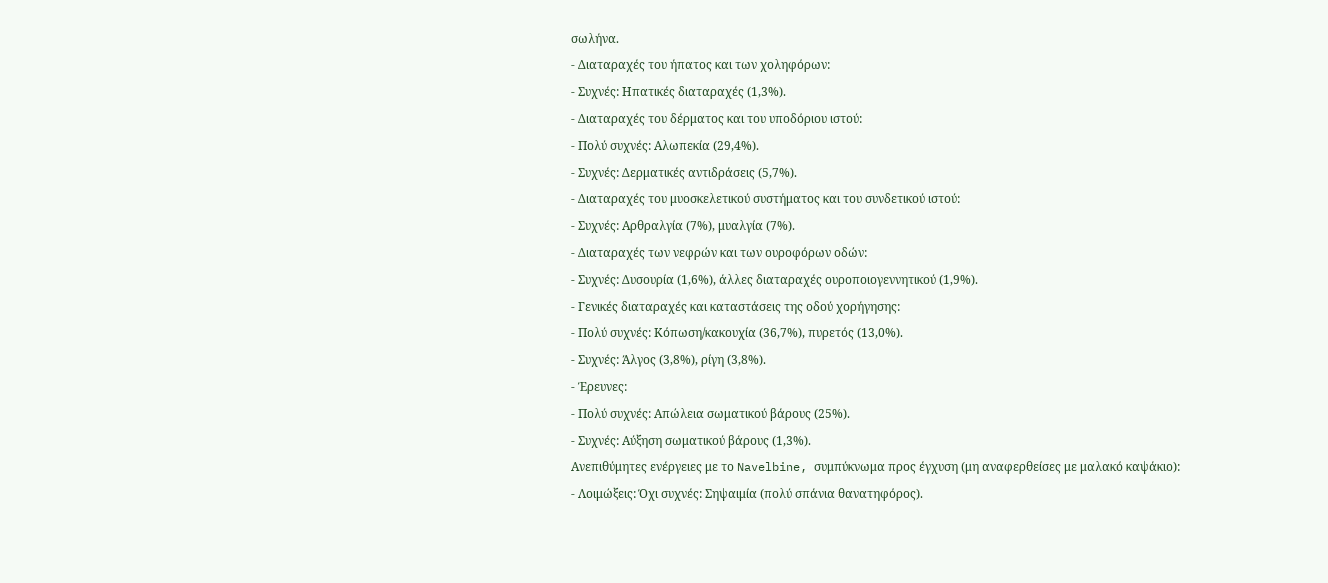σωλήνα.
- Διαταραχές του ήπατος και των χοληφόρων:
- Συχνές: Ηπατικές διαταραχές (1,3%).
- Διαταραχές του δέρματος και του υποδόριου ιστού:
- Πολύ συχνές: Αλωπεκία (29,4%).
- Συχνές: Δερματικές αντιδράσεις (5,7%).
- Διαταραχές του μυοσκελετικού συστήματος και του συνδετικού ιστού:
- Συχνές: Αρθραλγία (7%), μυαλγία (7%).
- Διαταραχές των νεφρών και των ουροφόρων οδών:
- Συχνές: Δυσουρία (1,6%), άλλες διαταραχές ουροποιογεννητικού (1,9%).
- Γενικές διαταραχές και καταστάσεις της οδού χορήγησης:
- Πολύ συχνές: Κόπωση/κακουχία (36,7%), πυρετός (13,0%).
- Συχνές: Άλγος (3,8%), ρίγη (3,8%).
- Έρευνες:
- Πολύ συχνές: Απώλεια σωματικού βάρους (25%).
- Συχνές: Αύξηση σωματικού βάρους (1,3%).
Ανεπιθύμητες ενέργειες με το Navelbine, συμπύκνωμα προς έγχυση (μη αναφερθείσες με μαλακό καψάκιο):
- Λοιμώξεις: Όχι συχνές: Σηψαιμία (πολύ σπάνια θανατηφόρος).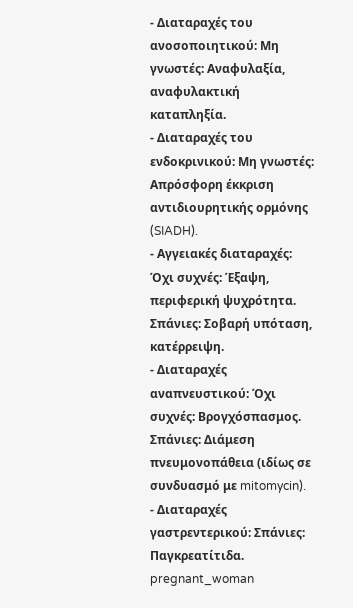- Διαταραχές του ανοσοποιητικού: Μη γνωστές: Αναφυλαξία, αναφυλακτική καταπληξία.
- Διαταραχές του ενδοκρινικού: Μη γνωστές: Απρόσφορη έκκριση αντιδιουρητικής ορμόνης (SIADH).
- Αγγειακές διαταραχές: Όχι συχνές: Έξαψη, περιφερική ψυχρότητα. Σπάνιες: Σοβαρή υπόταση, κατέρρειψη.
- Διαταραχές αναπνευστικού: Όχι συχνές: Βρογχόσπασμος. Σπάνιες: Διάμεση πνευμονοπάθεια (ιδίως σε συνδυασμό με mitomycin).
- Διαταραχές γαστρεντερικού: Σπάνιες: Παγκρεατίτιδα.
pregnant_woman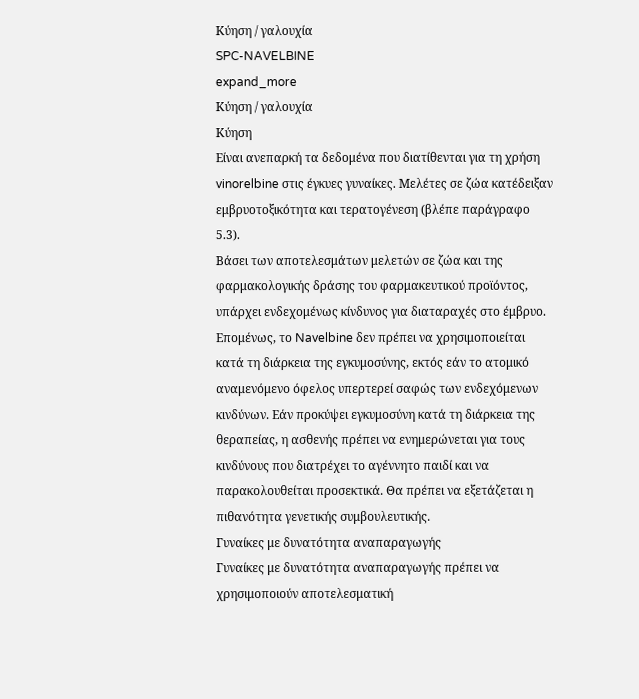Κύηση / γαλουχία
SPC-NAVELBINE
expand_more
Κύηση / γαλουχία
Κύηση
Είναι ανεπαρκή τα δεδομένα που διατίθενται για τη χρήση vinorelbine στις έγκυες γυναίκες. Μελέτες σε ζώα κατέδειξαν εμβρυοτοξικότητα και τερατογένεση (βλέπε παράγραφο 5.3).
Βάσει των αποτελεσμάτων μελετών σε ζώα και της φαρμακολογικής δράσης του φαρμακευτικού προϊόντος, υπάρχει ενδεχομένως κίνδυνος για διαταραχές στο έμβρυο.
Επομένως, το Navelbine δεν πρέπει να χρησιμοποιείται κατά τη διάρκεια της εγκυμοσύνης, εκτός εάν το ατομικό αναμενόμενο όφελος υπερτερεί σαφώς των ενδεχόμενων κινδύνων. Εάν προκύψει εγκυμοσύνη κατά τη διάρκεια της θεραπείας, η ασθενής πρέπει να ενημερώνεται για τους κινδύνους που διατρέχει το αγέννητο παιδί και να παρακολουθείται προσεκτικά. Θα πρέπει να εξετάζεται η πιθανότητα γενετικής συμβουλευτικής.
Γυναίκες με δυνατότητα αναπαραγωγής
Γυναίκες με δυνατότητα αναπαραγωγής πρέπει να χρησιμοποιούν αποτελεσματική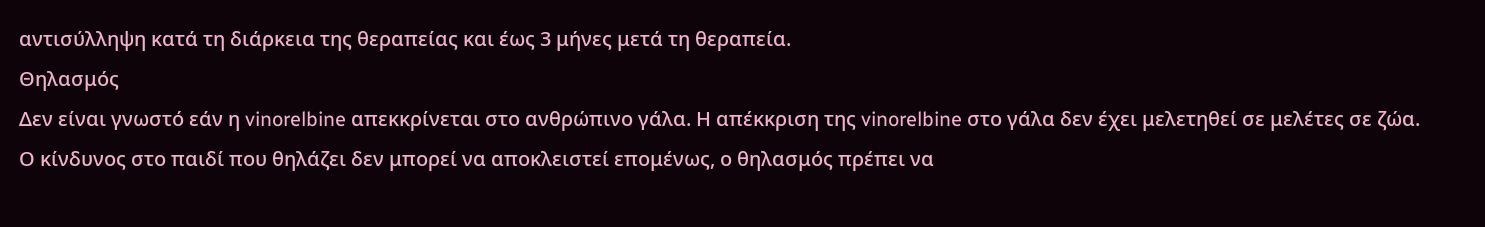αντισύλληψη κατά τη διάρκεια της θεραπείας και έως 3 μήνες μετά τη θεραπεία.
Θηλασμός
Δεν είναι γνωστό εάν η vinorelbine απεκκρίνεται στο ανθρώπινο γάλα. Η απέκκριση της vinorelbine στο γάλα δεν έχει μελετηθεί σε μελέτες σε ζώα. Ο κίνδυνος στο παιδί που θηλάζει δεν μπορεί να αποκλειστεί επομένως, ο θηλασμός πρέπει να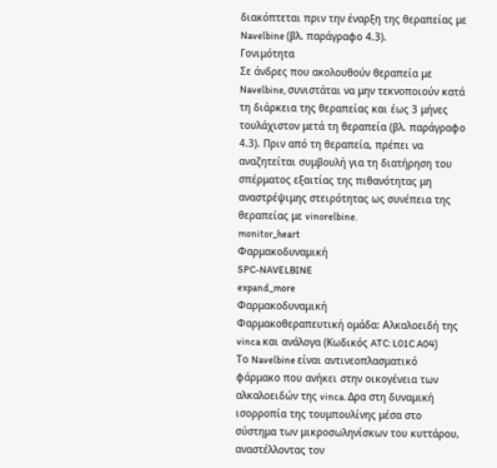διακόπτεται πριν την έναρξη της θεραπείας με Navelbine (βλ. παράγραφο 4.3).
Γονιμότητα
Σε άνδρες που ακολουθούν θεραπεία με Navelbine, συνιστάται να μην τεκνοποιούν κατά τη διάρκεια της θεραπείας και έως 3 μήνες τουλάχιστον μετά τη θεραπεία (βλ. παράγραφο 4.3). Πριν από τη θεραπεία, πρέπει να αναζητείται συμβουλή για τη διατήρηση του σπέρματος εξαιτίας της πιθανότητας μη αναστρέψιμης στειρότητας ως συνέπεια της θεραπείας με vinorelbine.
monitor_heart
Φαρμακοδυναμική
SPC-NAVELBINE
expand_more
Φαρμακοδυναμική
Φαρμακοθεραπευτική ομάδα: Αλκαλοειδή της vinca και ανάλογα (Κωδικός ATC: L01C A04)
Το Navelbine είναι αντινεοπλασματικό φάρμακο που ανήκει στην οικογένεια των αλκαλοειδών της vinca. Δρα στη δυναμική ισορροπία της τουμπουλίνης μέσα στο σύστημα των μικροσωληνίσκων του κυττάρου, αναστέλλοντας τον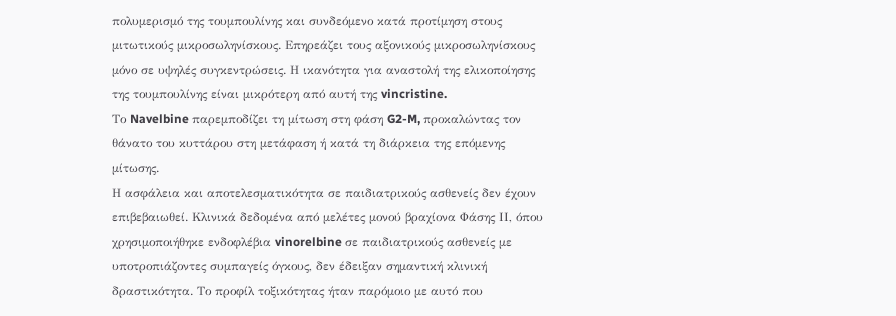πολυμερισμό της τουμπουλίνης και συνδεόμενο κατά προτίμηση στους μιτωτικούς μικροσωληνίσκους. Επηρεάζει τους αξονικούς μικροσωληνίσκους μόνο σε υψηλές συγκεντρώσεις. Η ικανότητα για αναστολή της ελικοποίησης της τουμπουλίνης είναι μικρότερη από αυτή της vincristine.
Το Navelbine παρεμποδίζει τη μίτωση στη φάση G2-M, προκαλώντας τον θάνατο του κυττάρου στη μετάφαση ή κατά τη διάρκεια της επόμενης μίτωσης.
Η ασφάλεια και αποτελεσματικότητα σε παιδιατρικούς ασθενείς δεν έχουν επιβεβαιωθεί. Κλινικά δεδομένα από μελέτες μονού βραχίονα Φάσης ΙΙ, όπου χρησιμοποιήθηκε ενδοφλέβια vinorelbine σε παιδιατρικούς ασθενείς με υποτροπιάζοντες συμπαγείς όγκους, δεν έδειξαν σημαντική κλινική δραστικότητα. Το προφίλ τοξικότητας ήταν παρόμοιο με αυτό που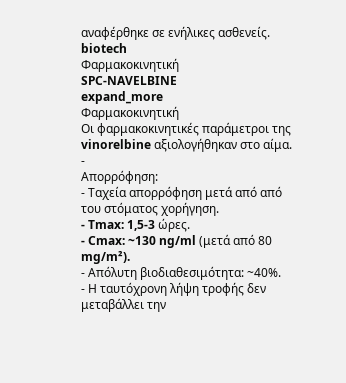αναφέρθηκε σε ενήλικες ασθενείς.
biotech
Φαρμακοκινητική
SPC-NAVELBINE
expand_more
Φαρμακοκινητική
Οι φαρμακοκινητικές παράμετροι της vinorelbine αξιολογήθηκαν στο αίμα.
-
Απορρόφηση:
- Ταχεία απορρόφηση μετά από από του στόματος χορήγηση.
- Tmax: 1,5-3 ώρες.
- Cmax: ~130 ng/ml (μετά από 80 mg/m²).
- Απόλυτη βιοδιαθεσιμότητα: ~40%.
- Η ταυτόχρονη λήψη τροφής δεν μεταβάλλει την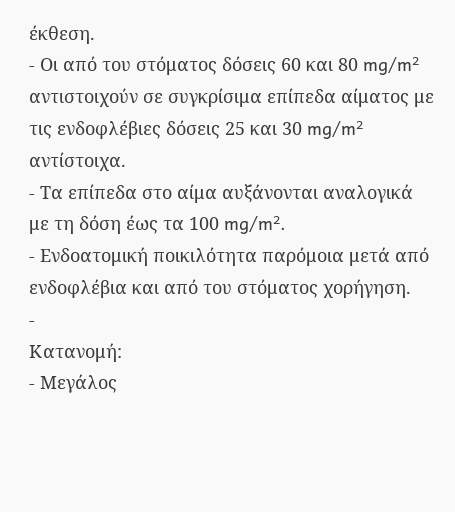έκθεση.
- Οι από του στόματος δόσεις 60 και 80 mg/m² αντιστοιχούν σε συγκρίσιμα επίπεδα αίματος με τις ενδοφλέβιες δόσεις 25 και 30 mg/m² αντίστοιχα.
- Τα επίπεδα στο αίμα αυξάνονται αναλογικά με τη δόση έως τα 100 mg/m².
- Ενδοατομική ποικιλότητα παρόμοια μετά από ενδοφλέβια και από του στόματος χορήγηση.
-
Κατανομή:
- Μεγάλος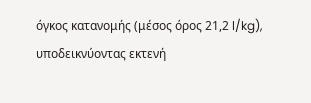όγκος κατανομής (μέσος όρος 21,2 l/kg), υποδεικνύοντας εκτενή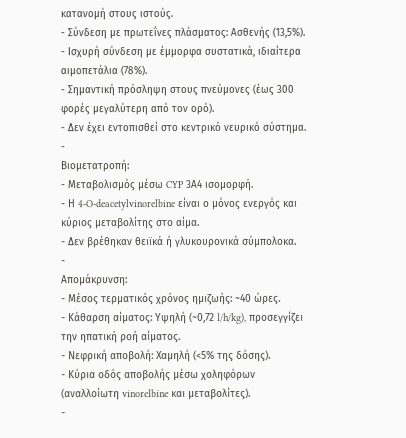κατανομή στους ιστούς.
- Σύνδεση με πρωτεΐνες πλάσματος: Ασθενής (13,5%).
- Ισχυρή σύνδεση με έμμορφα συστατικά, ιδιαίτερα αιμοπετάλια (78%).
- Σημαντική πρόσληψη στους πνεύμονες (έως 300 φορές μεγαλύτερη από τον ορό).
- Δεν έχει εντοπισθεί στο κεντρικό νευρικό σύστημα.
-
Βιομετατροπή:
- Μεταβολισμός μέσω CYP 3Α4 ισομορφή.
- Η 4-O-deacetylvinorelbine είναι ο μόνος ενεργός και κύριος μεταβολίτης στο αίμα.
- Δεν βρέθηκαν θειϊκά ή γλυκουρονικά σύμπολοκα.
-
Απομάκρυνση:
- Μέσος τερματικός χρόνος ημιζωής: ~40 ώρες.
- Κάθαρση αίματος: Υψηλή (~0,72 l/h/kg), προσεγγίζει την ηπατική ροή αίματος.
- Νεφρική αποβολή: Χαμηλή (<5% της δόσης).
- Κύρια οδός αποβολής μέσω χοληφόρων (αναλλοίωτη vinorelbine και μεταβολίτες).
-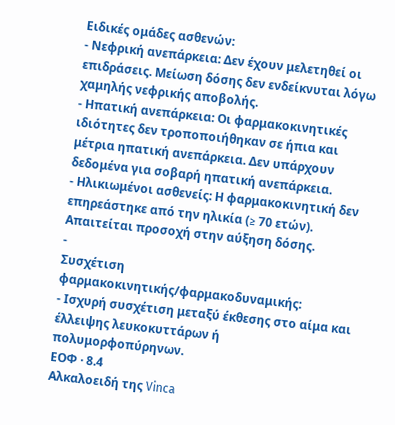Ειδικές ομάδες ασθενών:
- Νεφρική ανεπάρκεια: Δεν έχουν μελετηθεί οι επιδράσεις. Μείωση δόσης δεν ενδείκνυται λόγω χαμηλής νεφρικής αποβολής.
- Ηπατική ανεπάρκεια: Οι φαρμακοκινητικές ιδιότητες δεν τροποποιήθηκαν σε ήπια και μέτρια ηπατική ανεπάρκεια. Δεν υπάρχουν δεδομένα για σοβαρή ηπατική ανεπάρκεια.
- Ηλικιωμένοι ασθενείς: Η φαρμακοκινητική δεν επηρεάστηκε από την ηλικία (≥ 70 ετών). Απαιτείται προσοχή στην αύξηση δόσης.
-
Συσχέτιση φαρμακοκινητικής/φαρμακοδυναμικής:
- Ισχυρή συσχέτιση μεταξύ έκθεσης στο αίμα και έλλειψης λευκοκυττάρων ή πολυμορφοπύρηνων.
ΕΟΦ · 8.4
Aλκαλοειδή της Vinca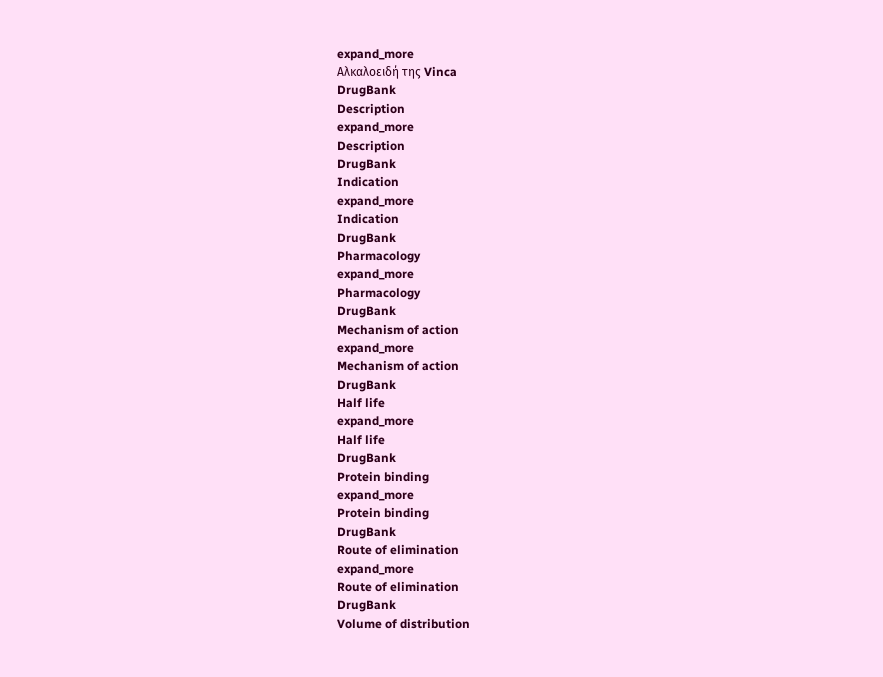expand_more
Aλκαλοειδή της Vinca
DrugBank
Description
expand_more
Description
DrugBank
Indication
expand_more
Indication
DrugBank
Pharmacology
expand_more
Pharmacology
DrugBank
Mechanism of action
expand_more
Mechanism of action
DrugBank
Half life
expand_more
Half life
DrugBank
Protein binding
expand_more
Protein binding
DrugBank
Route of elimination
expand_more
Route of elimination
DrugBank
Volume of distribution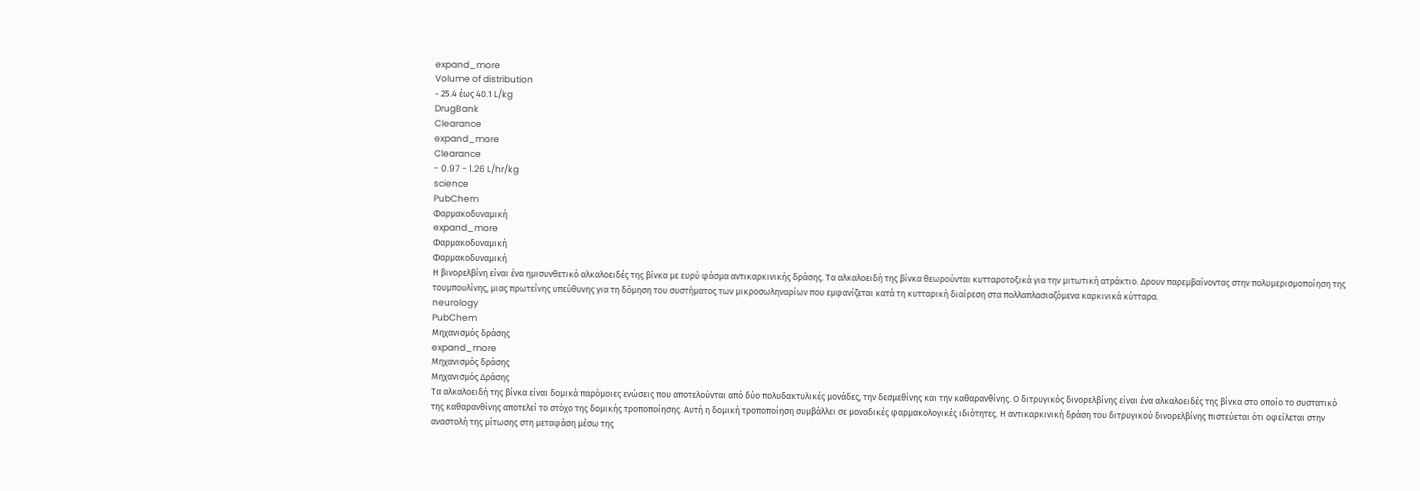expand_more
Volume of distribution
- 25.4 έως 40.1 L/kg
DrugBank
Clearance
expand_more
Clearance
- 0.97 - 1.26 L/hr/kg
science
PubChem
Φαρμακοδυναμική
expand_more
Φαρμακοδυναμική
Φαρμακοδυναμική
Η βινορελβίνη είναι ένα ημισυνθετικό αλκαλοειδές της βίνκα με ευρύ φάσμα αντικαρκινικής δράσης. Τα αλκαλοειδή της βίνκα θεωρούνται κυτταροτοξικά για την μιτωτική ατράκτιο. Δρουν παρεμβαίνοντας στην πολυμερισμοποίηση της τουμπουλίνης, μιας πρωτεΐνης υπεύθυνης για τη δόμηση του συστήματος των μικροσωληναρίων που εμφανίζεται κατά τη κυτταρική διαίρεση στα πολλαπλασιαζόμενα καρκινικά κύτταρα.
neurology
PubChem
Μηχανισμός δράσης
expand_more
Μηχανισμός δράσης
Μηχανισμός Δράσης
Τα αλκαλοειδή της βίνκα είναι δομικά παρόμοιες ενώσεις που αποτελούνται από δύο πολυδακτυλικές μονάδες, την δεσμεθίνης και την καθαρανθίνης. Ο διτρυγικός δινορελβίνης είναι ένα αλκαλοειδές της βίνκα στο οποίο το συστατικό της καθαρανθίνης αποτελεί το στόχο της δομικής τροποποίησης. Αυτή η δομική τροποποίηση συμβάλλει σε μοναδικές φαρμακολογικές ιδιότητες. Η αντικαρκινική δράση του διτρυγικού δινορελβίνης πιστεύεται ότι οφείλεται στην αναστολή της μίτωσης στη μεταφάση μέσω της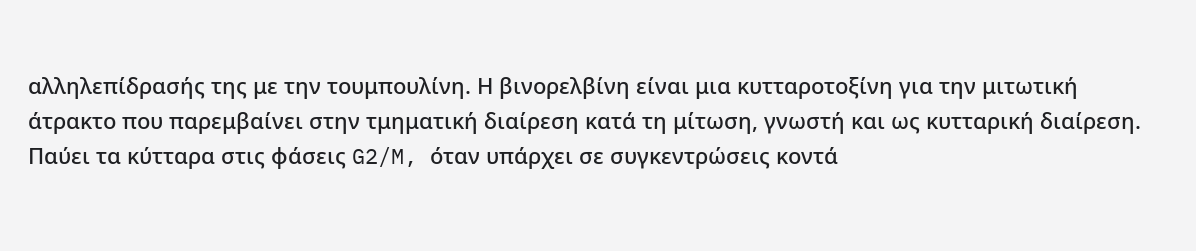αλληλεπίδρασής της με την τουμπουλίνη. Η βινορελβίνη είναι μια κυτταροτοξίνη για την μιτωτική άτρακτο που παρεμβαίνει στην τμηματική διαίρεση κατά τη μίτωση, γνωστή και ως κυτταρική διαίρεση. Παύει τα κύτταρα στις φάσεις G2/M, όταν υπάρχει σε συγκεντρώσεις κοντά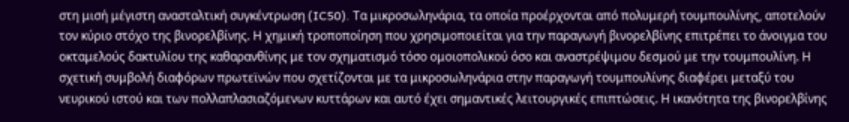στη μισή μέγιστη ανασταλτική συγκέντρωση (IC50). Τα μικροσωληνάρια, τα οποία προέρχονται από πολυμερή τουμπουλίνης, αποτελούν τον κύριο στόχο της βινορελβίνης. Η χημική τροποποίηση που χρησιμοποιείται για την παραγωγή βινορελβίνης επιτρέπει το άνοιγμα του οκταμελούς δακτυλίου της καθαρανθίνης με τον σχηματισμό τόσο ομοιοπολικού όσο και αναστρέψιμου δεσμού με την τουμπουλίνη. Η σχετική συμβολή διαφόρων πρωτεϊνών που σχετίζονται με τα μικροσωληνάρια στην παραγωγή τουμπουλίνης διαφέρει μεταξύ του νευρικού ιστού και των πολλαπλασιαζόμενων κυττάρων και αυτό έχει σημαντικές λειτουργικές επιπτώσεις. Η ικανότητα της βινορελβίνης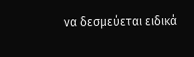να δεσμεύεται ειδικά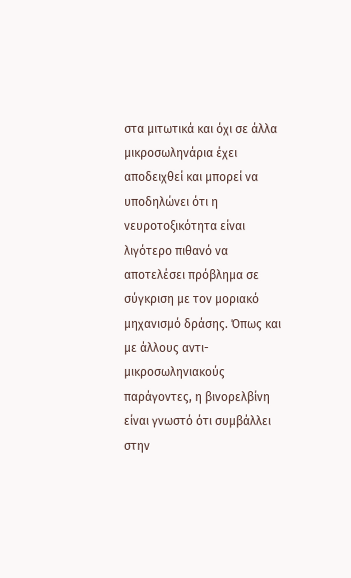στα μιτωτικά και όχι σε άλλα μικροσωληνάρια έχει αποδειχθεί και μπορεί να υποδηλώνει ότι η νευροτοξικότητα είναι λιγότερο πιθανό να αποτελέσει πρόβλημα σε σύγκριση με τον μοριακό μηχανισμό δράσης. Όπως και με άλλους αντι-μικροσωληνιακούς παράγοντες, η βινορελβίνη είναι γνωστό ότι συμβάλλει στην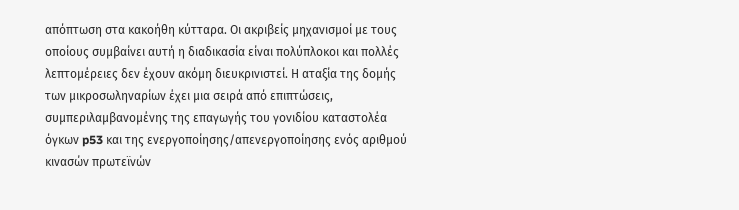απόπτωση στα κακοήθη κύτταρα. Οι ακριβείς μηχανισμοί με τους οποίους συμβαίνει αυτή η διαδικασία είναι πολύπλοκοι και πολλές λεπτομέρειες δεν έχουν ακόμη διευκρινιστεί. Η αταξία της δομής των μικροσωληναρίων έχει μια σειρά από επιπτώσεις, συμπεριλαμβανομένης της επαγωγής του γονιδίου καταστολέα όγκων p53 και της ενεργοποίησης/απενεργοποίησης ενός αριθμού κινασών πρωτεϊνών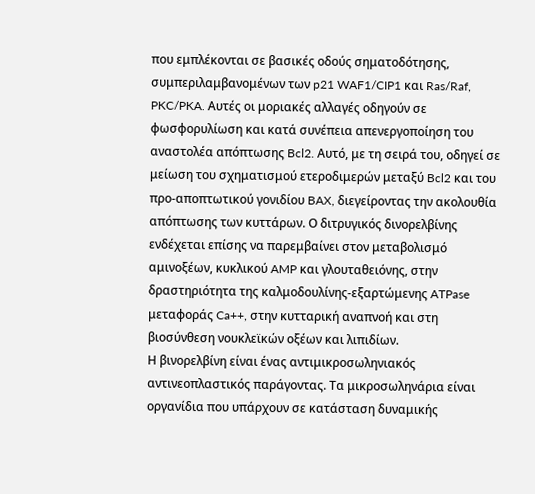που εμπλέκονται σε βασικές οδούς σηματοδότησης, συμπεριλαμβανομένων των p21 WAF1/CIP1 και Ras/Raf, PKC/PKA. Αυτές οι μοριακές αλλαγές οδηγούν σε φωσφορυλίωση και κατά συνέπεια απενεργοποίηση του αναστολέα απόπτωσης Bcl2. Αυτό, με τη σειρά του, οδηγεί σε μείωση του σχηματισμού ετεροδιμερών μεταξύ Bcl2 και του προ-αποπτωτικού γονιδίου BAX, διεγείροντας την ακολουθία απόπτωσης των κυττάρων. Ο διτρυγικός δινορελβίνης ενδέχεται επίσης να παρεμβαίνει στον μεταβολισμό αμινοξέων, κυκλικού AMP και γλουταθειόνης, στην δραστηριότητα της καλμοδουλίνης-εξαρτώμενης ATPase μεταφοράς Ca++, στην κυτταρική αναπνοή και στη βιοσύνθεση νουκλεϊκών οξέων και λιπιδίων.
Η βινορελβίνη είναι ένας αντιμικροσωληνιακός αντινεοπλαστικός παράγοντας. Τα μικροσωληνάρια είναι οργανίδια που υπάρχουν σε κατάσταση δυναμικής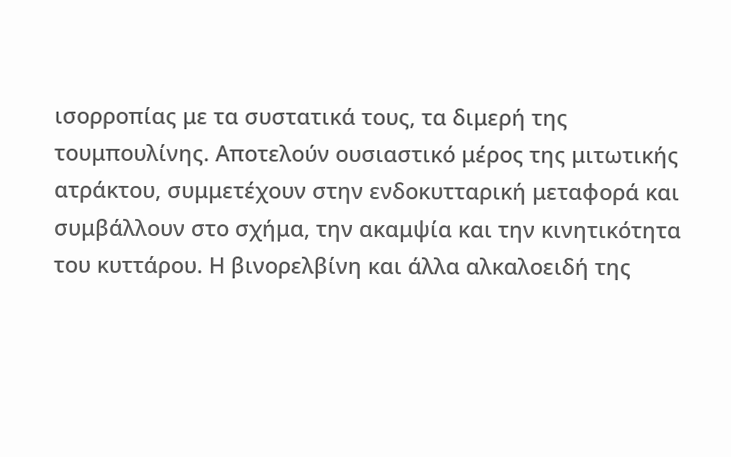ισορροπίας με τα συστατικά τους, τα διμερή της τουμπουλίνης. Αποτελούν ουσιαστικό μέρος της μιτωτικής ατράκτου, συμμετέχουν στην ενδοκυτταρική μεταφορά και συμβάλλουν στο σχήμα, την ακαμψία και την κινητικότητα του κυττάρου. Η βινορελβίνη και άλλα αλκαλοειδή της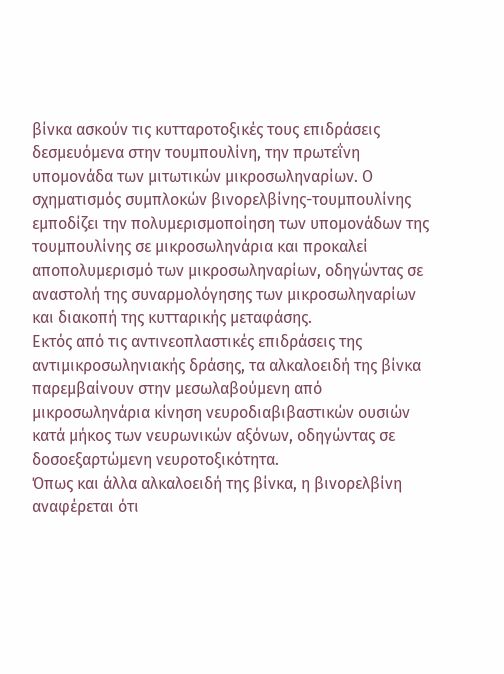βίνκα ασκούν τις κυτταροτοξικές τους επιδράσεις δεσμευόμενα στην τουμπουλίνη, την πρωτεΐνη υπομονάδα των μιτωτικών μικροσωληναρίων. Ο σχηματισμός συμπλοκών βινορελβίνης-τουμπουλίνης εμποδίζει την πολυμερισμοποίηση των υπομονάδων της τουμπουλίνης σε μικροσωληνάρια και προκαλεί αποπολυμερισμό των μικροσωληναρίων, οδηγώντας σε αναστολή της συναρμολόγησης των μικροσωληναρίων και διακοπή της κυτταρικής μεταφάσης.
Εκτός από τις αντινεοπλαστικές επιδράσεις της αντιμικροσωληνιακής δράσης, τα αλκαλοειδή της βίνκα παρεμβαίνουν στην μεσωλαβούμενη από μικροσωληνάρια κίνηση νευροδιαβιβαστικών ουσιών κατά μήκος των νευρωνικών αξόνων, οδηγώντας σε δοσοεξαρτώμενη νευροτοξικότητα.
Όπως και άλλα αλκαλοειδή της βίνκα, η βινορελβίνη αναφέρεται ότι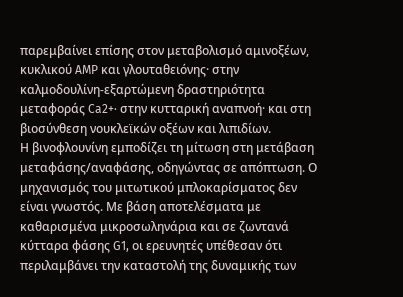παρεμβαίνει επίσης στον μεταβολισμό αμινοξέων, κυκλικού AMP και γλουταθειόνης· στην καλμοδουλίνη-εξαρτώμενη δραστηριότητα μεταφοράς Ca2+· στην κυτταρική αναπνοή· και στη βιοσύνθεση νουκλεϊκών οξέων και λιπιδίων.
Η βινοφλουνίνη εμποδίζει τη μίτωση στη μετάβαση μεταφάσης/αναφάσης, οδηγώντας σε απόπτωση. Ο μηχανισμός του μιτωτικού μπλοκαρίσματος δεν είναι γνωστός. Με βάση αποτελέσματα με καθαρισμένα μικροσωληνάρια και σε ζωντανά κύτταρα φάσης G1, οι ερευνητές υπέθεσαν ότι περιλαμβάνει την καταστολή της δυναμικής των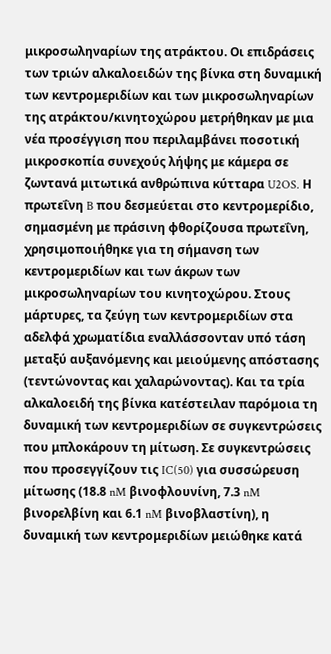μικροσωληναρίων της ατράκτου. Οι επιδράσεις των τριών αλκαλοειδών της βίνκα στη δυναμική των κεντρομεριδίων και των μικροσωληναρίων της ατράκτου/κινητοχώρου μετρήθηκαν με μια νέα προσέγγιση που περιλαμβάνει ποσοτική μικροσκοπία συνεχούς λήψης με κάμερα σε ζωντανά μιτωτικά ανθρώπινα κύτταρα U2OS. Η πρωτεΐνη B που δεσμεύεται στο κεντρομερίδιο, σημασμένη με πράσινη φθορίζουσα πρωτεΐνη, χρησιμοποιήθηκε για τη σήμανση των κεντρομεριδίων και των άκρων των μικροσωληναρίων του κινητοχώρου. Στους μάρτυρες, τα ζεύγη των κεντρομεριδίων στα αδελφά χρωματίδια εναλλάσσονταν υπό τάση μεταξύ αυξανόμενης και μειούμενης απόστασης (τεντώνοντας και χαλαρώνοντας). Και τα τρία αλκαλοειδή της βίνκα κατέστειλαν παρόμοια τη δυναμική των κεντρομεριδίων σε συγκεντρώσεις που μπλοκάρουν τη μίτωση. Σε συγκεντρώσεις που προσεγγίζουν τις IC(50) για συσσώρευση μίτωσης (18.8 nM βινοφλουνίνη, 7.3 nM βινορελβίνη και 6.1 nM βινοβλαστίνη), η δυναμική των κεντρομεριδίων μειώθηκε κατά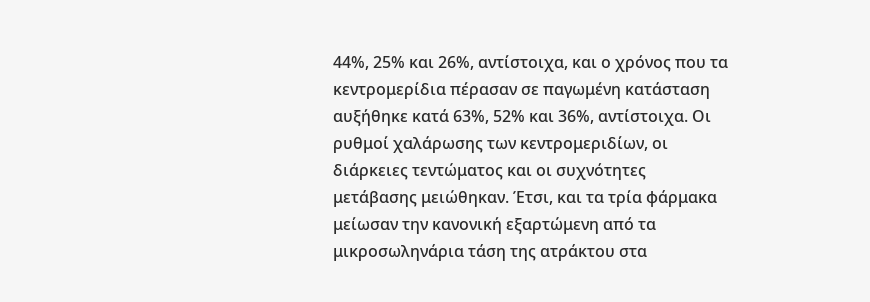44%, 25% και 26%, αντίστοιχα, και ο χρόνος που τα κεντρομερίδια πέρασαν σε παγωμένη κατάσταση αυξήθηκε κατά 63%, 52% και 36%, αντίστοιχα. Οι ρυθμοί χαλάρωσης των κεντρομεριδίων, οι διάρκειες τεντώματος και οι συχνότητες μετάβασης μειώθηκαν. Έτσι, και τα τρία φάρμακα μείωσαν την κανονική εξαρτώμενη από τα μικροσωληνάρια τάση της ατράκτου στα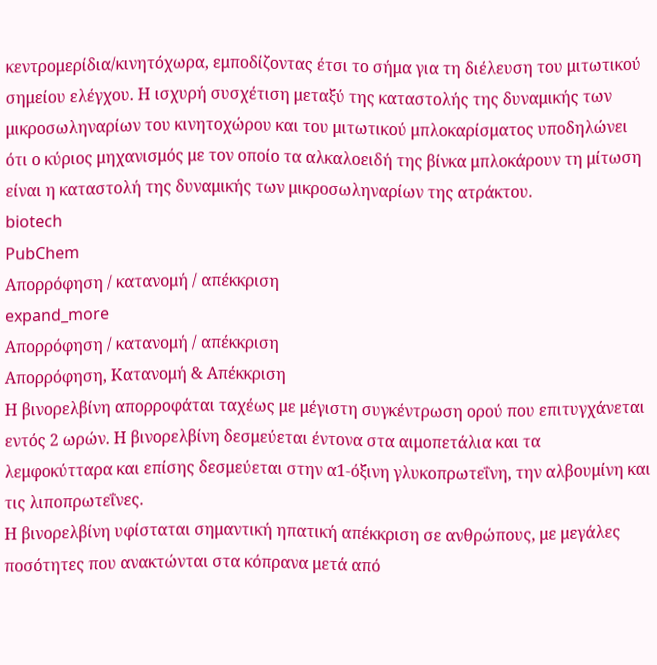κεντρομερίδια/κινητόχωρα, εμποδίζοντας έτσι το σήμα για τη διέλευση του μιτωτικού σημείου ελέγχου. Η ισχυρή συσχέτιση μεταξύ της καταστολής της δυναμικής των μικροσωληναρίων του κινητοχώρου και του μιτωτικού μπλοκαρίσματος υποδηλώνει ότι ο κύριος μηχανισμός με τον οποίο τα αλκαλοειδή της βίνκα μπλοκάρουν τη μίτωση είναι η καταστολή της δυναμικής των μικροσωληναρίων της ατράκτου.
biotech
PubChem
Απορρόφηση / κατανομή / απέκκριση
expand_more
Απορρόφηση / κατανομή / απέκκριση
Απορρόφηση, Κατανομή & Απέκκριση
Η βινορελβίνη απορροφάται ταχέως με μέγιστη συγκέντρωση ορού που επιτυγχάνεται εντός 2 ωρών. Η βινορελβίνη δεσμεύεται έντονα στα αιμοπετάλια και τα λεμφοκύτταρα και επίσης δεσμεύεται στην α1-όξινη γλυκοπρωτεΐνη, την αλβουμίνη και τις λιποπρωτεΐνες.
Η βινορελβίνη υφίσταται σημαντική ηπατική απέκκριση σε ανθρώπους, με μεγάλες ποσότητες που ανακτώνται στα κόπρανα μετά από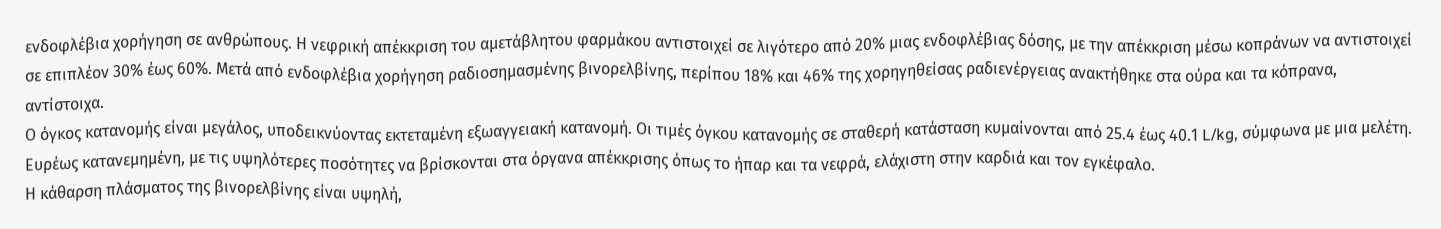ενδοφλέβια χορήγηση σε ανθρώπους. Η νεφρική απέκκριση του αμετάβλητου φαρμάκου αντιστοιχεί σε λιγότερο από 20% μιας ενδοφλέβιας δόσης, με την απέκκριση μέσω κοπράνων να αντιστοιχεί σε επιπλέον 30% έως 60%. Μετά από ενδοφλέβια χορήγηση ραδιοσημασμένης βινορελβίνης, περίπου 18% και 46% της χορηγηθείσας ραδιενέργειας ανακτήθηκε στα ούρα και τα κόπρανα, αντίστοιχα.
Ο όγκος κατανομής είναι μεγάλος, υποδεικνύοντας εκτεταμένη εξωαγγειακή κατανομή. Οι τιμές όγκου κατανομής σε σταθερή κατάσταση κυμαίνονται από 25.4 έως 40.1 L/kg, σύμφωνα με μια μελέτη. Ευρέως κατανεμημένη, με τις υψηλότερες ποσότητες να βρίσκονται στα όργανα απέκκρισης όπως το ήπαρ και τα νεφρά, ελάχιστη στην καρδιά και τον εγκέφαλο.
Η κάθαρση πλάσματος της βινορελβίνης είναι υψηλή,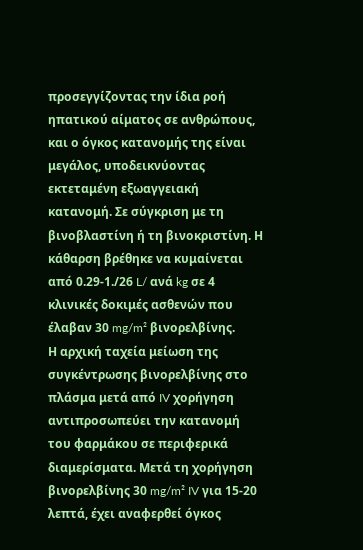προσεγγίζοντας την ίδια ροή ηπατικού αίματος σε ανθρώπους, και ο όγκος κατανομής της είναι μεγάλος, υποδεικνύοντας εκτεταμένη εξωαγγειακή κατανομή. Σε σύγκριση με τη βινοβλαστίνη ή τη βινοκριστίνη. Η κάθαρση βρέθηκε να κυμαίνεται από 0.29-1./26 L/ ανά kg σε 4 κλινικές δοκιμές ασθενών που έλαβαν 30 mg/m² βινορελβίνης.
Η αρχική ταχεία μείωση της συγκέντρωσης βινορελβίνης στο πλάσμα μετά από IV χορήγηση αντιπροσωπεύει την κατανομή του φαρμάκου σε περιφερικά διαμερίσματα. Μετά τη χορήγηση βινορελβίνης 30 mg/m² IV για 15-20 λεπτά, έχει αναφερθεί όγκος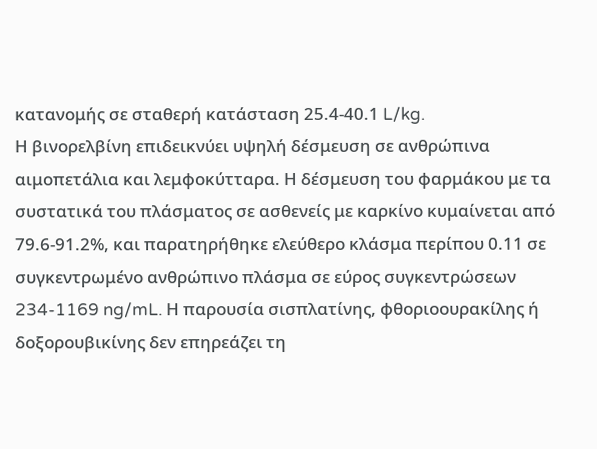κατανομής σε σταθερή κατάσταση 25.4-40.1 L/kg.
Η βινορελβίνη επιδεικνύει υψηλή δέσμευση σε ανθρώπινα αιμοπετάλια και λεμφοκύτταρα. Η δέσμευση του φαρμάκου με τα συστατικά του πλάσματος σε ασθενείς με καρκίνο κυμαίνεται από 79.6-91.2%, και παρατηρήθηκε ελεύθερο κλάσμα περίπου 0.11 σε συγκεντρωμένο ανθρώπινο πλάσμα σε εύρος συγκεντρώσεων 234-1169 ng/mL. Η παρουσία σισπλατίνης, φθοριοουρακίλης ή δοξορουβικίνης δεν επηρεάζει τη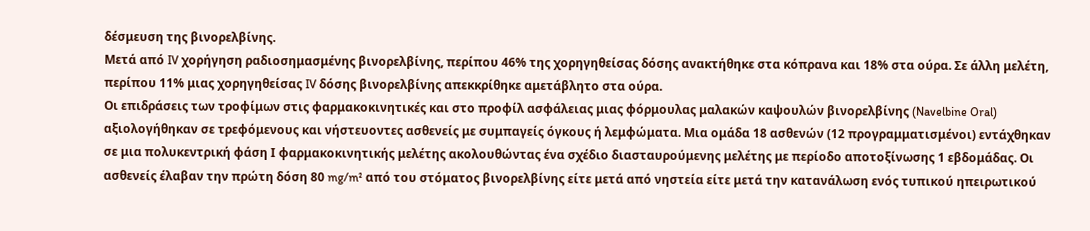δέσμευση της βινορελβίνης.
Μετά από IV χορήγηση ραδιοσημασμένης βινορελβίνης, περίπου 46% της χορηγηθείσας δόσης ανακτήθηκε στα κόπρανα και 18% στα ούρα. Σε άλλη μελέτη, περίπου 11% μιας χορηγηθείσας IV δόσης βινορελβίνης απεκκρίθηκε αμετάβλητο στα ούρα.
Οι επιδράσεις των τροφίμων στις φαρμακοκινητικές και στο προφίλ ασφάλειας μιας φόρμουλας μαλακών καψουλών βινορελβίνης (Navelbine Oral) αξιολογήθηκαν σε τρεφόμενους και νήστευοντες ασθενείς με συμπαγείς όγκους ή λεμφώματα. Μια ομάδα 18 ασθενών (12 προγραμματισμένοι) εντάχθηκαν σε μια πολυκεντρική φάση Ι φαρμακοκινητικής μελέτης ακολουθώντας ένα σχέδιο διασταυρούμενης μελέτης με περίοδο αποτοξίνωσης 1 εβδομάδας. Οι ασθενείς έλαβαν την πρώτη δόση 80 mg/m² από του στόματος βινορελβίνης είτε μετά από νηστεία είτε μετά την κατανάλωση ενός τυπικού ηπειρωτικού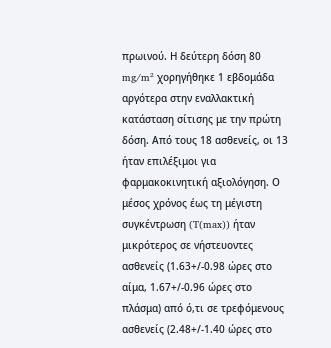πρωινού. Η δεύτερη δόση 80 mg/m² χορηγήθηκε 1 εβδομάδα αργότερα στην εναλλακτική κατάσταση σίτισης με την πρώτη δόση. Από τους 18 ασθενείς, οι 13 ήταν επιλέξιμοι για φαρμακοκινητική αξιολόγηση. Ο μέσος χρόνος έως τη μέγιστη συγκέντρωση (T(max)) ήταν μικρότερος σε νήστευοντες ασθενείς (1.63+/-0.98 ώρες στο αίμα, 1.67+/-0.96 ώρες στο πλάσμα) από ό,τι σε τρεφόμενους ασθενείς (2.48+/-1.40 ώρες στο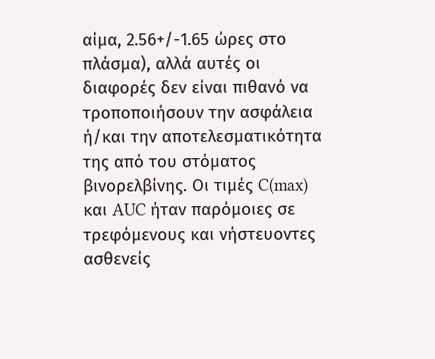αίμα, 2.56+/-1.65 ώρες στο πλάσμα), αλλά αυτές οι διαφορές δεν είναι πιθανό να τροποποιήσουν την ασφάλεια ή/και την αποτελεσματικότητα της από του στόματος βινορελβίνης. Οι τιμές C(max) και AUC ήταν παρόμοιες σε τρεφόμενους και νήστευοντες ασθενείς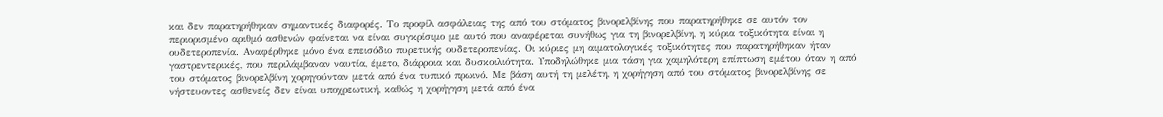και δεν παρατηρήθηκαν σημαντικές διαφορές. Το προφίλ ασφάλειας της από του στόματος βινορελβίνης που παρατηρήθηκε σε αυτόν τον περιορισμένο αριθμό ασθενών φαίνεται να είναι συγκρίσιμο με αυτό που αναφέρεται συνήθως για τη βινορελβίνη, η κύρια τοξικότητα είναι η ουδετεροπενία. Αναφέρθηκε μόνο ένα επεισόδιο πυρετικής ουδετεροπενίας. Οι κύριες μη αιματολογικές τοξικότητες που παρατηρήθηκαν ήταν γαστρεντερικές, που περιλάμβαναν ναυτία, έμετο, διάρροια και δυσκοιλιότητα. Υποδηλώθηκε μια τάση για χαμηλότερη επίπτωση εμέτου όταν η από του στόματος βινορελβίνη χορηγούνταν μετά από ένα τυπικό πρωινό. Με βάση αυτή τη μελέτη, η χορήγηση από του στόματος βινορελβίνης σε νήστευοντες ασθενείς δεν είναι υποχρεωτική, καθώς η χορήγηση μετά από ένα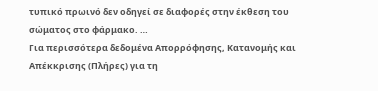τυπικό πρωινό δεν οδηγεί σε διαφορές στην έκθεση του σώματος στο φάρμακο. …
Για περισσότερα δεδομένα Απορρόφησης, Κατανομής και Απέκκρισης (Πλήρες) για τη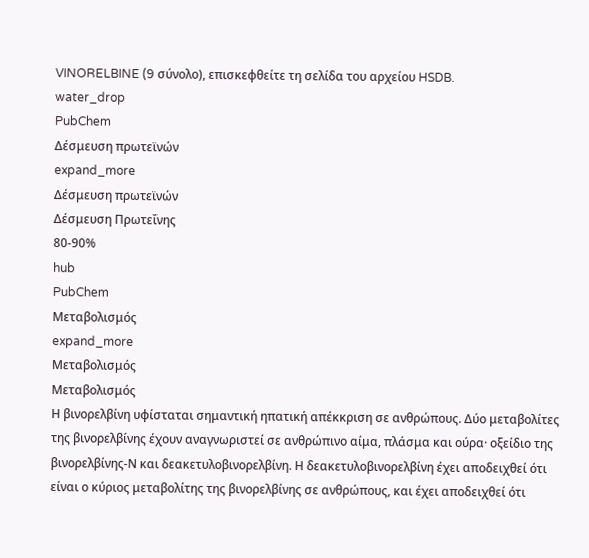VINORELBINE (9 σύνολο), επισκεφθείτε τη σελίδα του αρχείου HSDB.
water_drop
PubChem
Δέσμευση πρωτεϊνών
expand_more
Δέσμευση πρωτεϊνών
Δέσμευση Πρωτεΐνης
80-90%
hub
PubChem
Μεταβολισμός
expand_more
Μεταβολισμός
Μεταβολισμός
Η βινορελβίνη υφίσταται σημαντική ηπατική απέκκριση σε ανθρώπους. Δύο μεταβολίτες της βινορελβίνης έχουν αναγνωριστεί σε ανθρώπινο αίμα, πλάσμα και ούρα· οξείδιο της βινορελβίνης-Ν και δεακετυλοβινορελβίνη. Η δεακετυλοβινορελβίνη έχει αποδειχθεί ότι είναι ο κύριος μεταβολίτης της βινορελβίνης σε ανθρώπους, και έχει αποδειχθεί ότι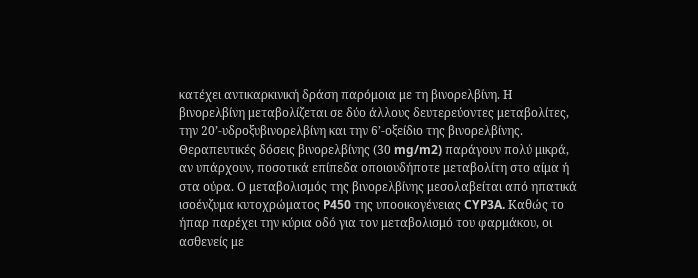κατέχει αντικαρκινική δράση παρόμοια με τη βινορελβίνη. Η βινορελβίνη μεταβολίζεται σε δύο άλλους δευτερεύοντες μεταβολίτες, την 20’-υδροξυβινορελβίνη και την 6’-οξείδιο της βινορελβίνης. Θεραπευτικές δόσεις βινορελβίνης (30 mg/m2) παράγουν πολύ μικρά, αν υπάρχουν, ποσοτικά επίπεδα οποιουδήποτε μεταβολίτη στο αίμα ή στα ούρα. Ο μεταβολισμός της βινορελβίνης μεσολαβείται από ηπατικά ισοένζυμα κυτοχρώματος P450 της υποοικογένειας CYP3A. Καθώς το ήπαρ παρέχει την κύρια οδό για τον μεταβολισμό του φαρμάκου, οι ασθενείς με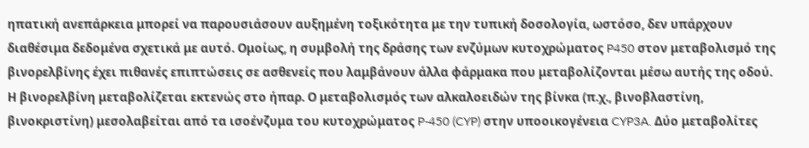ηπατική ανεπάρκεια μπορεί να παρουσιάσουν αυξημένη τοξικότητα με την τυπική δοσολογία, ωστόσο, δεν υπάρχουν διαθέσιμα δεδομένα σχετικά με αυτό. Ομοίως, η συμβολή της δράσης των ενζύμων κυτοχρώματος P450 στον μεταβολισμό της βινορελβίνης έχει πιθανές επιπτώσεις σε ασθενείς που λαμβάνουν άλλα φάρμακα που μεταβολίζονται μέσω αυτής της οδού.
Η βινορελβίνη μεταβολίζεται εκτενώς στο ήπαρ. Ο μεταβολισμός των αλκαλοειδών της βίνκα (π.χ., βινοβλαστίνη, βινοκριστίνη) μεσολαβείται από τα ισοένζυμα του κυτοχρώματος P-450 (CYP) στην υποοικογένεια CYP3A. Δύο μεταβολίτες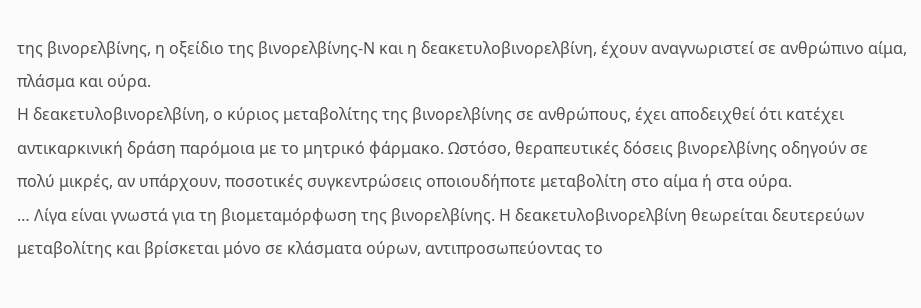της βινορελβίνης, η οξείδιο της βινορελβίνης-Ν και η δεακετυλοβινορελβίνη, έχουν αναγνωριστεί σε ανθρώπινο αίμα, πλάσμα και ούρα.
Η δεακετυλοβινορελβίνη, ο κύριος μεταβολίτης της βινορελβίνης σε ανθρώπους, έχει αποδειχθεί ότι κατέχει αντικαρκινική δράση παρόμοια με το μητρικό φάρμακο. Ωστόσο, θεραπευτικές δόσεις βινορελβίνης οδηγούν σε πολύ μικρές, αν υπάρχουν, ποσοτικές συγκεντρώσεις οποιουδήποτε μεταβολίτη στο αίμα ή στα ούρα.
… Λίγα είναι γνωστά για τη βιομεταμόρφωση της βινορελβίνης. Η δεακετυλοβινορελβίνη θεωρείται δευτερεύων μεταβολίτης και βρίσκεται μόνο σε κλάσματα ούρων, αντιπροσωπεύοντας το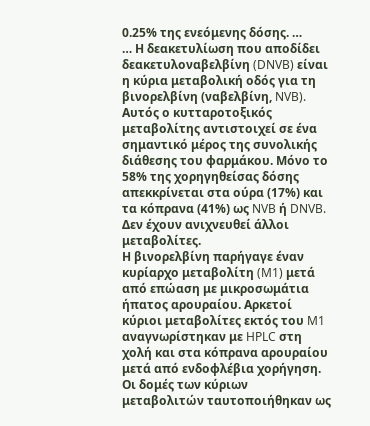0.25% της ενεόμενης δόσης. …
… Η δεακετυλίωση που αποδίδει δεακετυλοναβελβίνη (DNVB) είναι η κύρια μεταβολική οδός για τη βινορελβίνη (ναβελβίνη, NVB). Αυτός ο κυτταροτοξικός μεταβολίτης αντιστοιχεί σε ένα σημαντικό μέρος της συνολικής διάθεσης του φαρμάκου. Μόνο το 58% της χορηγηθείσας δόσης απεκκρίνεται στα ούρα (17%) και τα κόπρανα (41%) ως NVB ή DNVB. Δεν έχουν ανιχνευθεί άλλοι μεταβολίτες.
Η βινορελβίνη παρήγαγε έναν κυρίαρχο μεταβολίτη (M1) μετά από επώαση με μικροσωμάτια ήπατος αρουραίου. Αρκετοί κύριοι μεταβολίτες εκτός του M1 αναγνωρίστηκαν με HPLC στη χολή και στα κόπρανα αρουραίου μετά από ενδοφλέβια χορήγηση. Οι δομές των κύριων μεταβολιτών ταυτοποιήθηκαν ως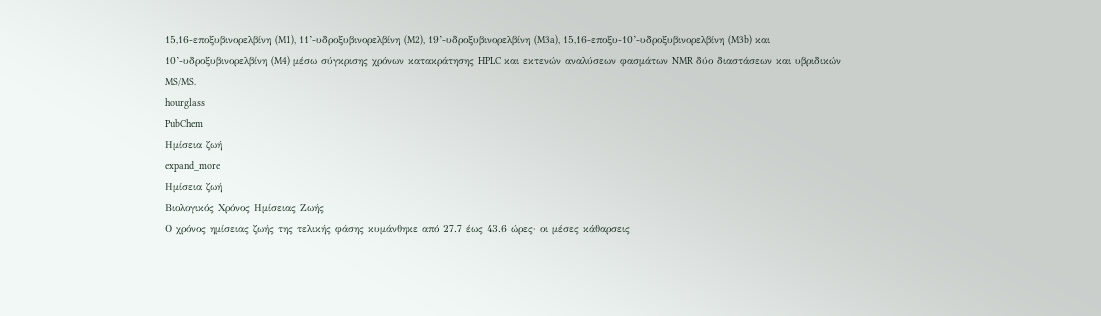15,16-εποξυβινορελβίνη (M1), 11’-υδροξυβινορελβίνη (M2), 19’-υδροξυβινορελβίνη (M3a), 15,16-εποξυ-10’-υδροξυβινορελβίνη (M3b) και 10’-υδροξυβινορελβίνη (M4) μέσω σύγκρισης χρόνων κατακράτησης HPLC και εκτενών αναλύσεων φασμάτων NMR δύο διαστάσεων και υβριδικών MS/MS.
hourglass
PubChem
Ημίσεια ζωή
expand_more
Ημίσεια ζωή
Βιολογικός Χρόνος Ημίσειας Ζωής
Ο χρόνος ημίσειας ζωής της τελικής φάσης κυμάνθηκε από 27.7 έως 43.6 ώρες· οι μέσες κάθαρσεις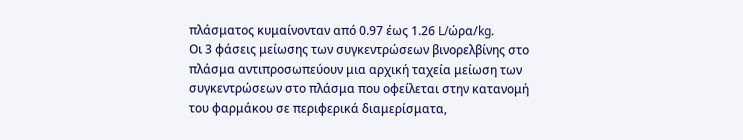πλάσματος κυμαίνονταν από 0.97 έως 1.26 L/ώρα/kg.
Οι 3 φάσεις μείωσης των συγκεντρώσεων βινορελβίνης στο πλάσμα αντιπροσωπεύουν μια αρχική ταχεία μείωση των συγκεντρώσεων στο πλάσμα που οφείλεται στην κατανομή του φαρμάκου σε περιφερικά διαμερίσματα,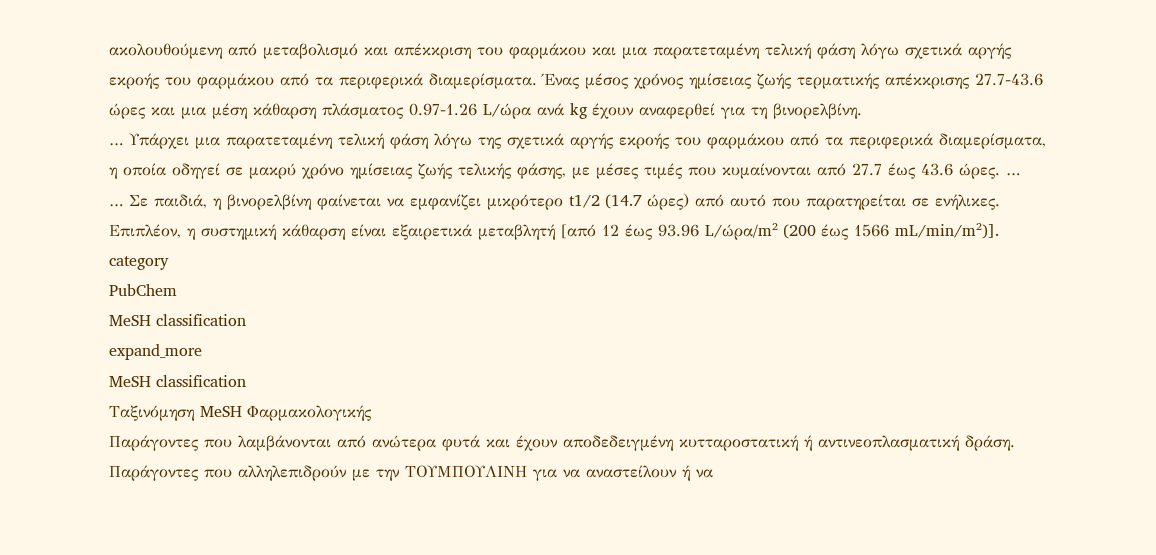ακολουθούμενη από μεταβολισμό και απέκκριση του φαρμάκου και μια παρατεταμένη τελική φάση λόγω σχετικά αργής εκροής του φαρμάκου από τα περιφερικά διαμερίσματα. Ένας μέσος χρόνος ημίσειας ζωής τερματικής απέκκρισης 27.7-43.6 ώρες και μια μέση κάθαρση πλάσματος 0.97-1.26 L/ώρα ανά kg έχουν αναφερθεί για τη βινορελβίνη.
… Υπάρχει μια παρατεταμένη τελική φάση λόγω της σχετικά αργής εκροής του φαρμάκου από τα περιφερικά διαμερίσματα, η οποία οδηγεί σε μακρύ χρόνο ημίσειας ζωής τελικής φάσης, με μέσες τιμές που κυμαίνονται από 27.7 έως 43.6 ώρες. …
… Σε παιδιά, η βινορελβίνη φαίνεται να εμφανίζει μικρότερο t1/2 (14.7 ώρες) από αυτό που παρατηρείται σε ενήλικες. Επιπλέον, η συστημική κάθαρση είναι εξαιρετικά μεταβλητή [από 12 έως 93.96 L/ώρα/m² (200 έως 1566 mL/min/m²)].
category
PubChem
MeSH classification
expand_more
MeSH classification
Ταξινόμηση MeSH Φαρμακολογικής
Παράγοντες που λαμβάνονται από ανώτερα φυτά και έχουν αποδεδειγμένη κυτταροστατική ή αντινεοπλασματική δράση.
Παράγοντες που αλληλεπιδρούν με την ΤΟΥΜΠΟΥΛΙΝΗ για να αναστείλουν ή να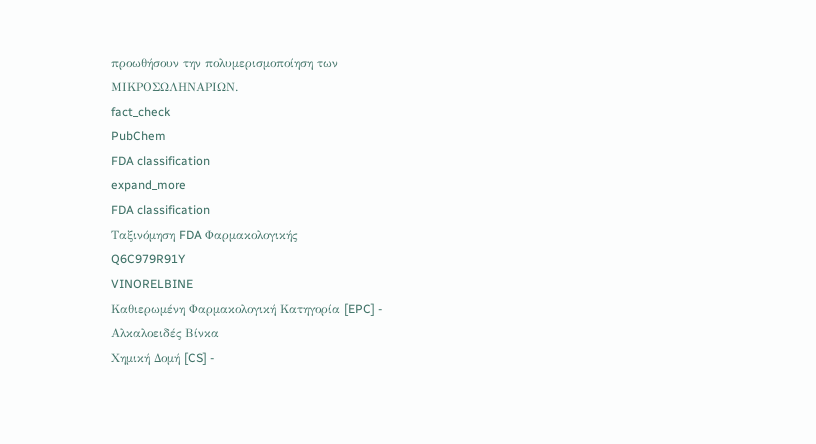προωθήσουν την πολυμερισμοποίηση των ΜΙΚΡΟΣΩΛΗΝΑΡΙΩΝ.
fact_check
PubChem
FDA classification
expand_more
FDA classification
Ταξινόμηση FDA Φαρμακολογικής
Q6C979R91Y
VINORELBINE
Καθιερωμένη Φαρμακολογική Κατηγορία [EPC] - Αλκαλοειδές Βίνκα
Χημική Δομή [CS] -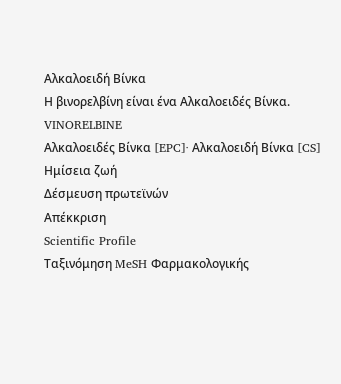Αλκαλοειδή Βίνκα
Η βινορελβίνη είναι ένα Αλκαλοειδές Βίνκα.
VINORELBINE
Αλκαλοειδές Βίνκα [EPC]· Αλκαλοειδή Βίνκα [CS]
Ημίσεια ζωή
Δέσμευση πρωτεϊνών
Απέκκριση
Scientific Profile
Ταξινόμηση MeSH Φαρμακολογικής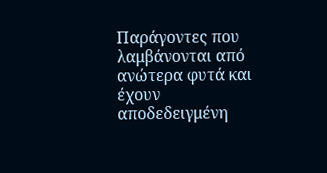Παράγοντες που λαμβάνονται από ανώτερα φυτά και έχουν αποδεδειγμένη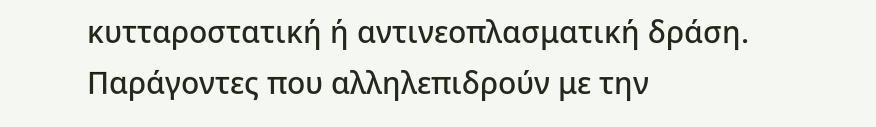κυτταροστατική ή αντινεοπλασματική δράση.
Παράγοντες που αλληλεπιδρούν με την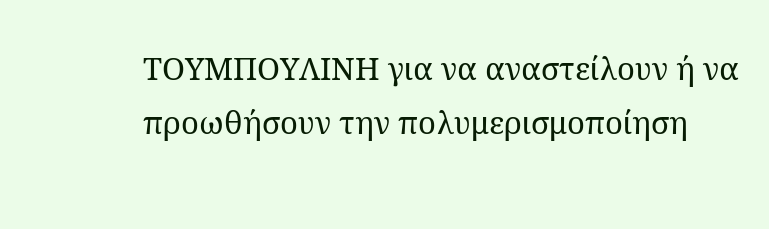ΤΟΥΜΠΟΥΛΙΝΗ για να αναστείλουν ή να προωθήσουν την πολυμερισμοποίηση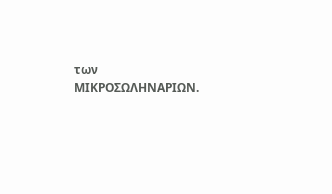των ΜΙΚΡΟΣΩΛΗΝΑΡΙΩΝ.